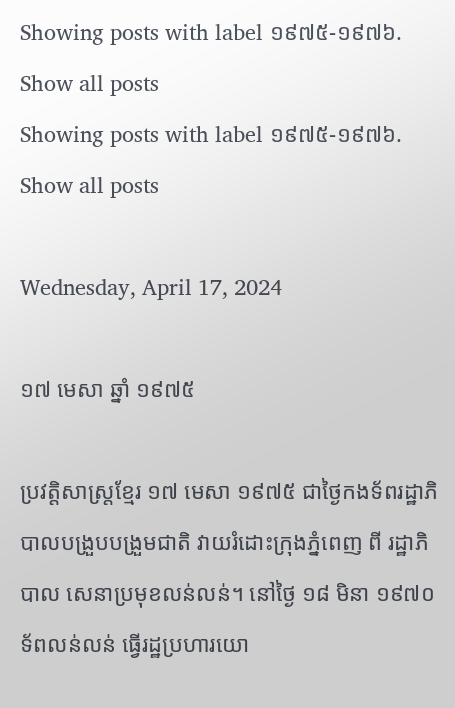Showing posts with label ១៩៧៥-១៩៧៦. Show all posts
Showing posts with label ១៩៧៥-១៩៧៦. Show all posts

Wednesday, April 17, 2024

១៧ មេសា ឆ្នាំ ១៩៧៥

ប្រវត្តិសាស្រ្តខ្មែរ ១៧ មេសា ១៩៧៥ ជាថ្ងៃកងទ័ពរដ្ឋាភិបាលបង្រួបបង្រួមជាតិ វាយរំដោះក្រុងភ្នំពេញ ពី រដ្ឋាភិបាល សេនាប្រមុខលន់លន់។ នៅថ្ងៃ ១៨ មិនា ១៩៧០ ទ័ពលន់លន់ ធ្វើរដ្ឋប្រហារយោ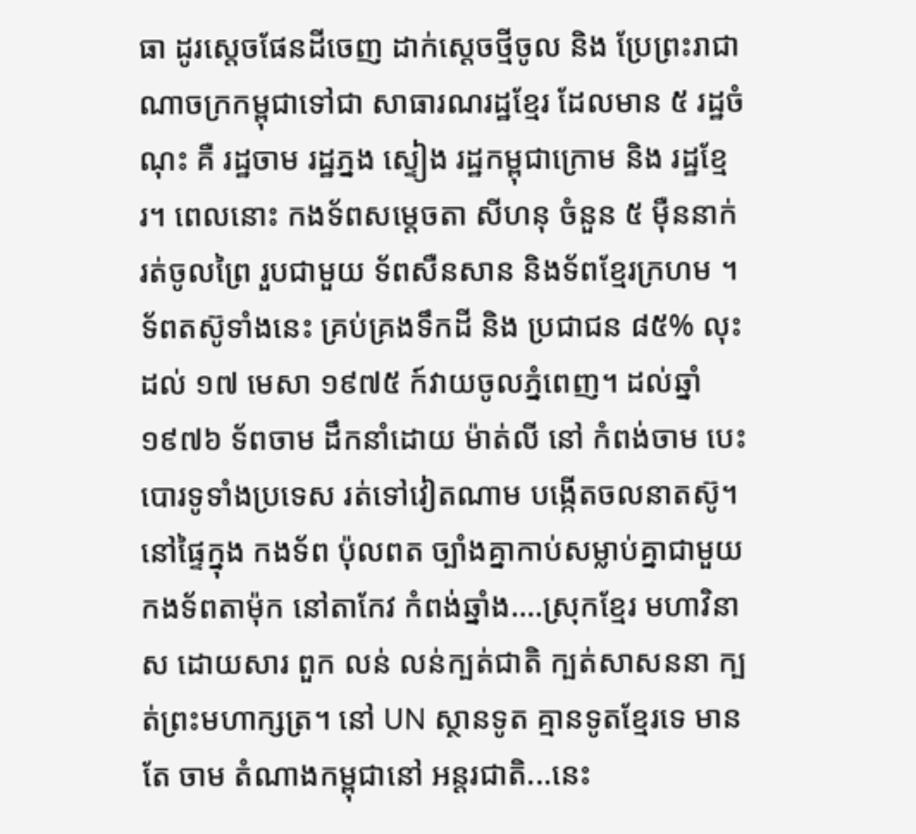ធា ដូរស្តេចផែនដីចេញ ដាក់ស្តេចថ្មីចូល និង ប្រែព្រះរាជាណាចក្រកម្ពុជាទៅជា សាធារណរដ្ឋខ្មែរ ដែលមាន ៥ រដ្ឋចំណុះ គឺ រដ្ឋចាម រដ្ឋភ្នង ស្ទៀង រដ្ឋកម្ពុជាក្រោម និង រដ្ឋខ្មែរ។ ពេលនោះ កងទ័ពសម្តេចតា សីហនុ ចំនួន ៥ ម៉ឺននាក់ រត់ចូលព្រៃ រួបជាមួយ ទ័ពសឺនសាន និងទ័ពខ្មែរក្រហម ។ ទ័ពតស៊ូទាំងនេះ គ្រប់គ្រងទឹកដី និង ប្រជាជន ៨៥% លុះដល់ ១៧ មេសា ១៩៧៥ ក៍វាយចូលភ្នំពេញ។ ដល់ឆ្នាំ ១៩៧៦ ទ័ពចាម ដឹកនាំដោយ ម៉ាត់លី នៅ កំពង់ចាម បេះបោរទូទាំងប្រទេស រត់ទៅវៀតណាម បង្កើតចលនាតស៊ូ។ នៅផ្ទៃក្នុង កងទ័ព ប៉ុលពត ច្បាំងគ្នាកាប់សម្លាប់គ្នាជាមួយ កងទ័ពតាម៉ុក នៅតាកែវ កំពង់ឆ្នាំង....ស្រុកខ្មែរ មហាវិនាស ដោយសារ ពួក លន់ លន់ក្បត់ជាតិ ក្បត់សាសននា ក្បត់ព្រះមហាក្សត្រ។ នៅ UN ស្ថានទូត គ្មានទូតខ្មែរទេ មានតែ ចាម តំណាងកម្ពុជានៅ អន្តរជាតិ...នេះ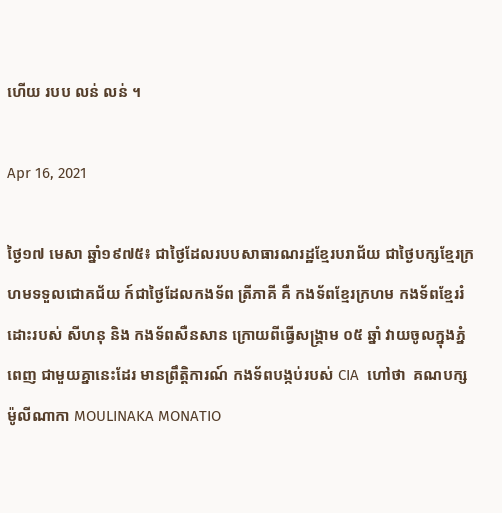ហើយ របប លន់ លន់ ។

Apr 16, 2021

ថ្ងៃ១៧ មេសា ឆ្នាំ១៩៧៥៖ ជាថ្ងៃដែលរបបសាធារណរដ្ឋខ្មែរបរាជ័យ ជាថ្ងៃបក្សខ្មែរក្រហមទទួលជោគជ័យ ក៍ជាថ្ងៃដែលកងទ័ព ត្រីភាគី គឺ កងទ័ពខ្មែរក្រហម កងទ័ពខ្មែររំដោះរបស់ សីហនុ និង កងទ័ពសឺនសាន ក្រោយពីធ្វើសង្រ្គាម ០៥ ឆ្នាំ វាយចូលក្នុងភ្នំពេញ ជាមួយគ្នានេះដែរ មានព្រឹត្តិការណ៍ កងទ័ពបង្កប់របស់ CIA  ហៅថា  គណបក្ស ម៉ូលីណាកា MOULINAKA MONATIO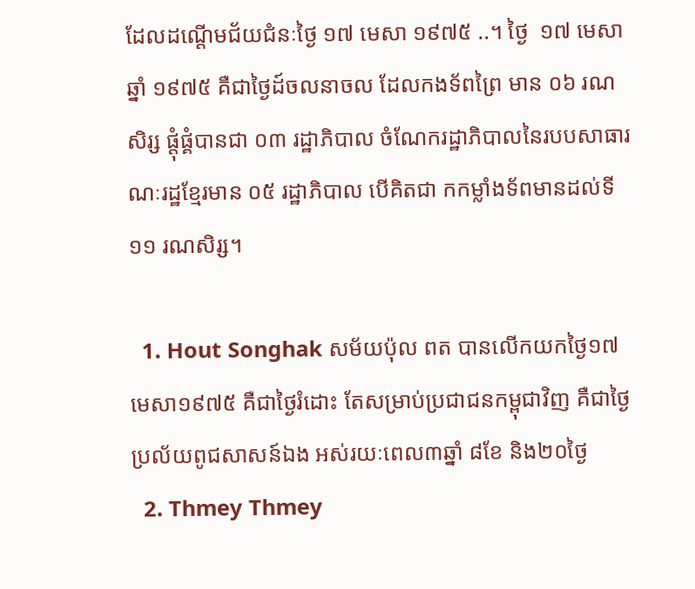ដែលដណ្តើមជ័យជំនៈថ្ងៃ ១៧ មេសា ១៩៧៥ ..។ ថ្ងៃ  ១៧ មេសា ឆ្នាំ ១៩៧៥ គឺជាថ្ងៃដ៍ចលនាចល ដែលកងទ័ពព្រៃ មាន ០៦ រណសិរ្ស ផ្តុំផ្គំបានជា ០៣ រដ្ឋាភិបាល ចំណែករដ្ឋាភិបាលនៃរបបសាធារណៈរដ្ឋខ្មែរមាន ០៥ រដ្ឋាភិបាល បើគិតជា កកម្លាំងទ័ពមានដល់ទី ១១ រណសិរ្ស។

  1. Hout Songhak សម័យប៉ុល ពត បានលើកយកថ្ងៃ១៧មេសា១៩៧៥ គឺជាថ្ងៃរំដោះ តែសម្រាប់ប្រជាជនកម្ពុជាវិញ គឺជាថ្ងៃប្រល័យពូជសាសន៍ឯង អស់រយៈពេល៣ឆ្នាំ ៨ខែ និង២០ថ្ងៃ
  2. Thmey Thmey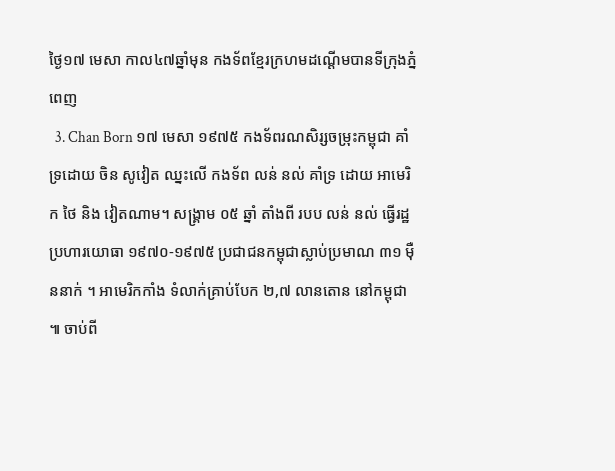ថ្ងៃ១៧ មេសា កាល៤៧ឆ្នាំមុន កងទ័ពខ្មែរក្រហមដណ្តើមបានទីក្រុងភ្នំពេញ
  3. Chan Born ១៧ មេសា ១៩៧៥ កងទ័ពរណសិរ្សចម្រុះកម្ពុជា គាំទ្រដោយ ចិន សូវៀត ឈ្នះលើ កងទ័ព លន់ នល់ គាំទ្រ ដោយ អាមេរិក ថៃ និង វៀតណាម។ សង្រ្គាម ០៥ ឆ្នាំ តាំងពី របប លន់ នល់ ធ្វើរដ្ឋប្រហារយោធា ១៩៧០-១៩៧៥ ប្រជាជនកម្ពុជាស្លាប់ប្រមាណ ៣១ ម៉ឺននាក់ ។ អាមេរិកកាំង ទំលាក់គ្រាប់បែក ២,៧ លានតោន នៅកម្ពុជា ៕ ចាប់ពី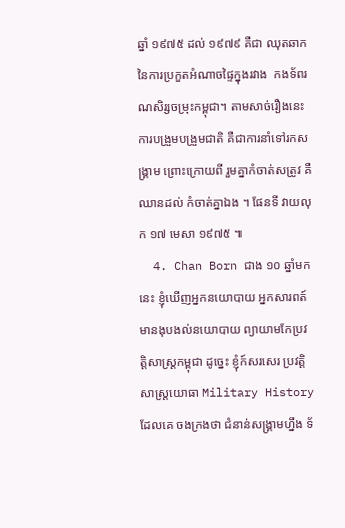ឆ្នាំ ១៩៧៥ ដល់ ១៩៧៩ គឺជា ឈុតឆាក នៃការប្រកួតអំណាចផ្ទៃក្នុងរវាង  កងទ័ពរណសិរ្សចម្រុះកម្ពុជា។ តាមសាច់រឿងនេះ ការបង្រួមបង្រួមជាតិ គឺជាការនាំទៅរកសង្រ្គាម ព្រោះក្រោយពី រួមគ្នាកំចាត់សត្រូវ គឺឈានដល់ កំចាត់គ្នាឯង ។ ផែនទី វាយលុក ១៧ មេសា ១៩៧៥ ៕
  4. Chan Born ជាង ១០ ឆ្នាំមកនេះ ខ្ញុំឃើញអ្នកនយោបាយ អ្នកសារពត៍មានងុបងល់នយោបាយ ព្យាយាមកែប្រវត្តិសាស្រ្តកម្ពុជា ដូច្នេះ ខ្ញុំក៍សរសេរ ប្រវត្តិសាស្រ្តយោធា Military History ដែលគេ ចងក្រងថា ជំនាន់សង្រ្គាមហ្នឹង ទ័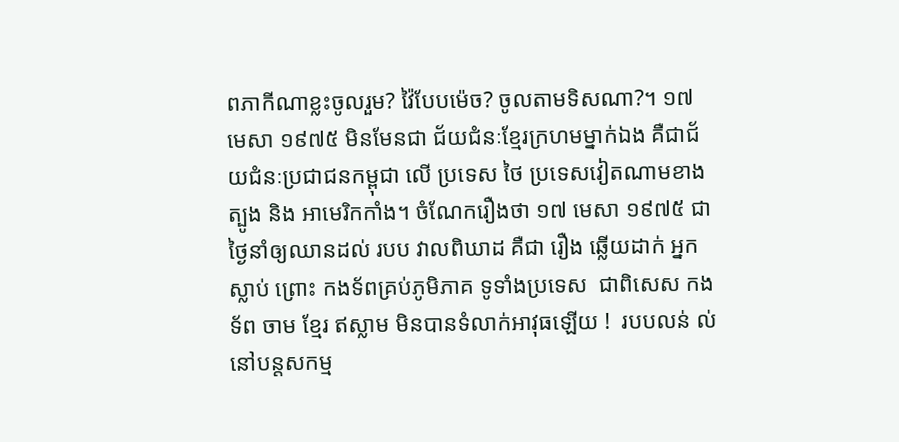ពភាកីណាខ្លះចូលរួម? វ៉ៃបែបម៉េច? ចូលតាមទិសណា?។ ១៧ មេសា ១៩៧៥ មិនមែនជា ជ័យជំនៈខ្មែរក្រហមម្នាក់ឯង គឺជាជ័យជំនៈប្រជាជនកម្ពុជា លើ ប្រទេស ថៃ ប្រទេសវៀតណាមខាងត្បូង និង អាមេរិកកាំង។ ចំណែករឿងថា ១៧ មេសា ១៩៧៥ ជាថ្ងៃនាំឲ្យឈានដល់ របប វាលពិឃាដ គឺជា រឿង ឆ្លើយដាក់ អ្នកស្លាប់ ព្រោះ កងទ័ពគ្រប់ភូមិភាគ ទូទាំងប្រទេស  ជាពិសេស កងទ័ព ចាម ខ្មែរ ឥស្លាម មិនបានទំលាក់អាវុធឡើយ !  របបលន់ ល់ នៅបន្តសកម្ម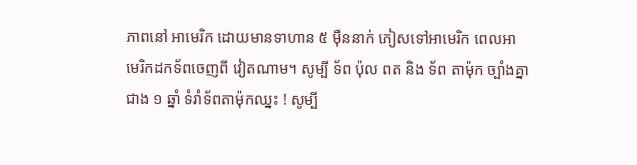ភាពនៅ អាមេរិក ដោយមានទាហាន ៥ ម៉ឺននាក់ ភៀសទៅអាមេរិក ពេលអាមេរិកដកទ័ពចេញពី វៀតណាម។ សូម្បី ទ័ព ប៉ុល ពត និង ទ័ព តាម៉ុក ច្បាំងគ្នាជាង ១ ឆ្នាំ ទំរាំទ័ពតាម៉ុកឈ្នះ ! សូម្បី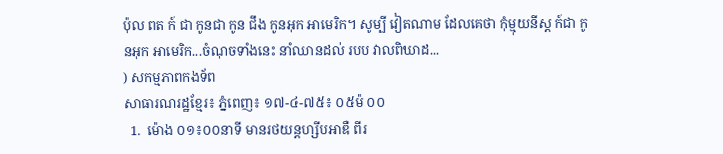ប៉ុល ពត ក៍ ជា កូនជា កូន ជឹង កូនអុក អាមេរិក។ សូម្បី វៀតណាម ដែលគេថា កុំម្មុយនីស្ត ក៍ជា កូនអុក អាមេរិក...ចំណុចទាំងនេះ នាំឈានដល់ របប វាលពិឃាដ...
) សកម្មភាពកងទ័ព
សាធារណរដ្ឋខ្មែរ៖ ភ្នំពេញ៖ ១៧-៤-៧៥៖ ០៥ម៉ ០០
  1.  ម៉ោង ០១៖០០នាទី មានរថយន្តហ្សីបអាឌឺ ពីរ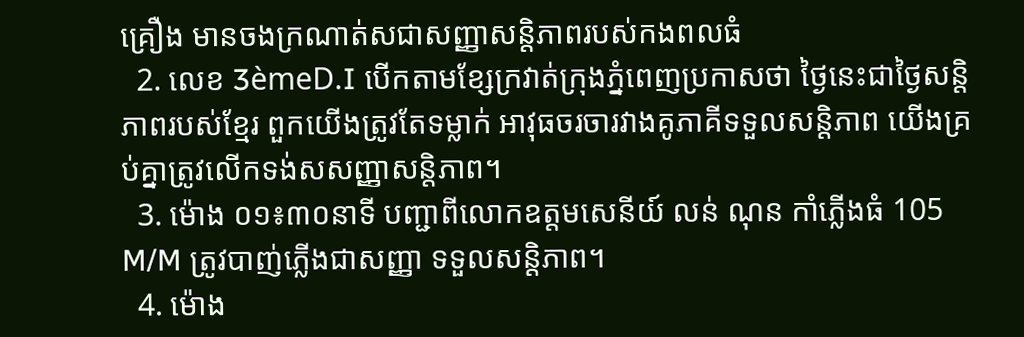គ្រឿង មានចងក្រណាត់សជាសញ្ញាសន្តិភាពរបស់កងពលធំ
  2. លេខ 3èmeD.I បើកតាមខ្សែក្រវាត់ក្រុងភ្នំពេញប្រកាសថា ថ្ងៃនេះជាថ្ងៃសន្តិភាពរបស់ខ្មែរ ពួកយើងត្រូវតែទម្លាក់ អាវុធចរចារវាងគូភាគីទទួលសន្តិភាព យើងគ្រប់គ្នាត្រូវលើកទង់សសញ្ញាសន្តិភាព។
  3. ម៉ោង ០១៖៣០នាទី បញ្ជាពីលោកឧត្តមសេនីយ៍ លន់ ណុន កាំភ្លើងធំ 105 M/M ត្រូវបាញ់ភ្លើងជាសញ្ញា ទទួលសន្តិភាព។
  4. ម៉ោង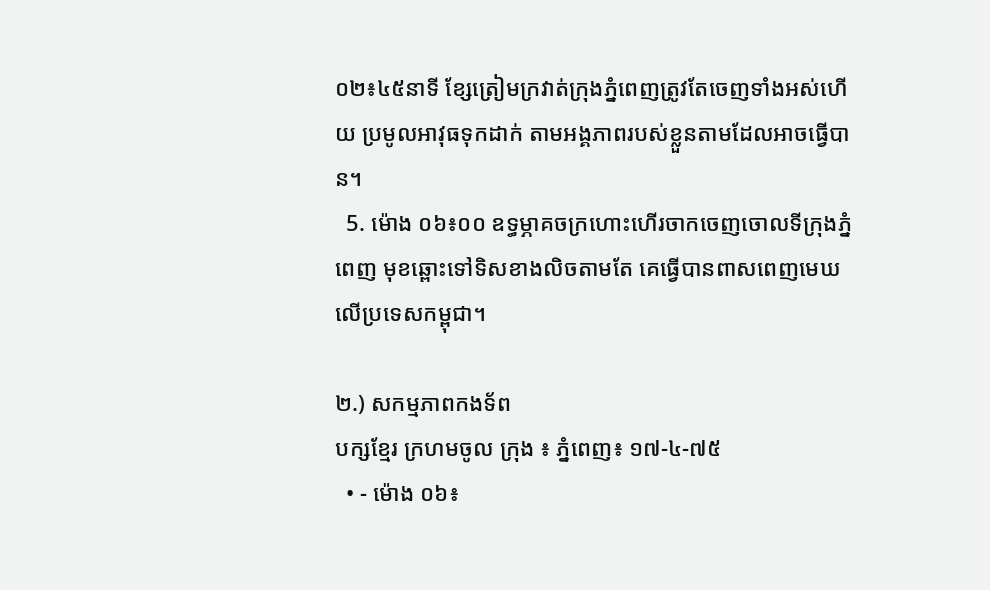០២៖៤៥នាទី ខ្សែត្រៀមក្រវាត់ក្រុងភ្នំពេញត្រូវតែចេញទាំងអស់ហើយ ប្រមូលអាវុធទុកដាក់ តាមអង្គភាពរបស់ខ្លួនតាមដែលអាចធ្វើបាន។
  5. ម៉ោង ០៦៖០០ ឧទ្ធម្ភាគចក្រហោះហើរចាកចេញចោលទីក្រុងភ្នំពេញ មុខឆ្ពោះទៅទិសខាងលិចតាមតែ គេធ្វើបានពាសពេញមេឃលើប្រទេសកម្ពុជា។

២.) សកម្មភាពកងទ័ព
បក្សខ្មែរ ក្រហមចូល ក្រុង ៖ ភ្នំពេញ៖ ១៧-៤-៧៥
  • - ម៉ោង ០៦៖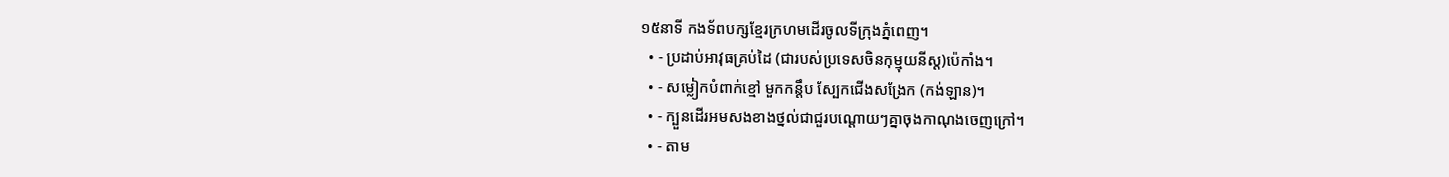១៥នាទី កងទ័ពបក្សខ្មែរក្រហមដើរចូលទីក្រុងភ្នំពេញ។
  • - ប្រដាប់អាវុធគ្រប់ដៃ (ជារបស់ប្រទេសចិនកុម្មុយនីស្ត)ប៉េកាំង។
  • - សម្លៀកបំពាក់ខ្មៅ មួកកន្តឹប ស្បែកជើងសង្រែក (កង់ឡាន)។
  • - ក្បួនដើរអមសងខាងថ្នល់ជាជួរបណ្តោយៗគ្នាចុងកាណុងចេញក្រៅ។
  • - តាម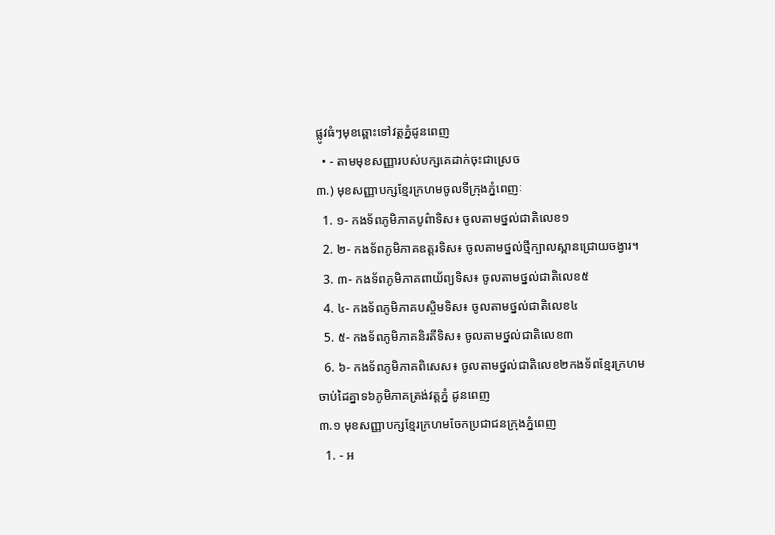ផ្លូវធំៗមុខឆ្ពោះទៅវត្តភ្នំដូនពេញ
  • - តាមមុខសញ្ញារបស់បក្សគេដាក់ចុះជាស្រេច
៣.) មុខសញ្ញាបក្សខ្មែរក្រហមចូលទីក្រុងភ្នំពេញៈ
  1. ១- កងទ័ពភូមិភាគបូព៌ាទិស៖ ចូលតាមថ្នល់ជាតិលេខ១
  2. ២- កងទ័ពភូមិភាគឧត្តរទិស៖ ចូលតាមថ្នល់ថ្មីក្បាលស្ពានជ្រោយចង្វារ។
  3. ៣- កងទ័ពភូមិភាគពាយ័ព្យទិស៖ ចូលតាមថ្នល់ជាតិលេខ៥
  4. ៤- កងទ័ពភូមិភាគបស្ចិមទិស៖ ចូលតាមថ្នល់ជាតិលេខ៤
  5. ៥- កងទ័ពភូមិភាគនិរតីទិស៖ ចូលតាមថ្នល់ជាតិលេខ៣
  6. ៦- កងទ័ពភូមិភាគពិសេស៖ ចូលតាមថ្នល់ជាតិលេខ២កងទ័ពខ្មែរក្រហមចាប់ដៃគ្នាទ៦ភូមិភាគត្រង់វត្តភ្នំ ដូនពេញ
៣.១ មុខសញ្ញាបក្សខ្មែរក្រហមចែកប្រជាជនក្រុងភ្នំពេញ
  1. - អ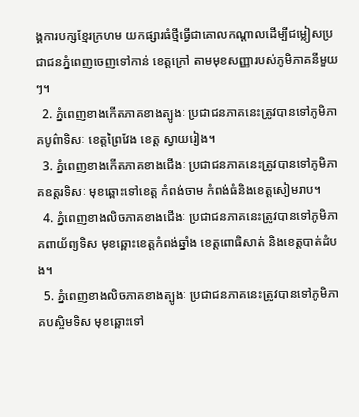ង្គការបក្សខ្មែរក្រហម យកផ្សារធំថ្មីធ្វើជាគោលកណ្តាលដើម្បីជម្លៀសប្រជាជនភ្នំពេញចេញទៅកាន់ ខេត្តក្រៅ តាមមុខសញ្ញារបស់ភូមិភាគនីមួយៗ។
  2. ភ្នំពេញខាងកើតភាគខាងត្បូងៈ ប្រជាជនភាគនេះត្រូវបានទៅភូមិភាគបូព៌ាទិសៈ ខេត្តព្រៃវែង ខេត្ត ស្វាយរៀង។
  3. ភ្នំពេញខាងកើតភាគខាងជើងៈ ប្រជាជនភាគនេះត្រូវបានទៅភូមិភាគឧត្តរទិសៈ មុខឆ្ពោះទៅខេត្ត កំពង់ចាម កំពង់ធំនិងខេត្តសៀមរាប។
  4. ភ្នំពេញខាងលិចភាគខាងជើងៈ ប្រជាជនភាគនេះត្រូវបានទៅភូមិភាគពាយ័ព្យទិស មុខឆ្ពោះខេត្តកំពង់ឆ្នាំង ខេត្តពោធិសាត់ និងខេត្តបាត់ដំបង។
  5. ភ្នំពេញខាងលិចភាគខាងត្បូងៈ ប្រជាជនភាគនេះត្រូវបានទៅភូមិភាគបស្ចិមទិស មុខឆ្ពោះទៅ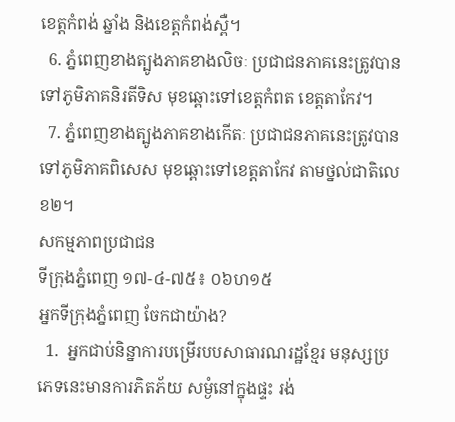ខេត្តកំពង់ ឆ្នាំង និងខេត្តកំពង់ស្ពឺ។
  6. ភ្នំពេញខាងត្បូងភាគខាងលិចៈ ប្រជាជនភាគនេះត្រូវបានទៅភូមិភាគនិរតីទិស មុខឆ្ពោះទៅខេត្តកំពត ខេត្តតាកែវ។
  7. ភ្នំពេញខាងត្បូងភាគខាងកើតៈ ប្រជាជនភាគនេះត្រូវបានទៅភូមិភាគពិសេស មុខឆ្ពោះទៅខេត្តតាកែវ តាមថ្នល់ជាតិលេខ២។
សកម្មភាពប្រជាជន
ទីក្រុងភ្នំពេញ ១៧-៤-៧៥៖ ០៦ហ១៥
អ្នកទីក្រុងភ្នំពេញ ចែកជាយ៉ាង?
  1.  អ្នកជាប់និន្នាការបម្រើរបបសាធារណរដ្ឋខ្មែរ មនុស្សប្រភេទនេះមានការភិតភ័យ សម្ងំនៅក្នុងផ្ទះ រង់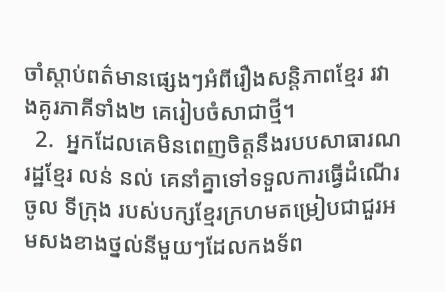ចាំស្តាប់ពត៌មានផ្សេងៗអំពីរឿងសន្តិភាពខ្មែរ រវាងគូរភាគីទាំង២ គេរៀបចំសាជាថ្មី។
  2.  អ្នកដែលគេមិនពេញចិត្តនឹងរបបសាធារណរដ្ឋខ្មែរ លន់ នល់ គេនាំគ្នាទៅទទួលការធ្វើដំណើរចូល ទីក្រុង របស់បក្សខ្មែរក្រហមតម្រៀបជាជួរអមសងខាងថ្នល់នីមួយៗដែលកងទ័ព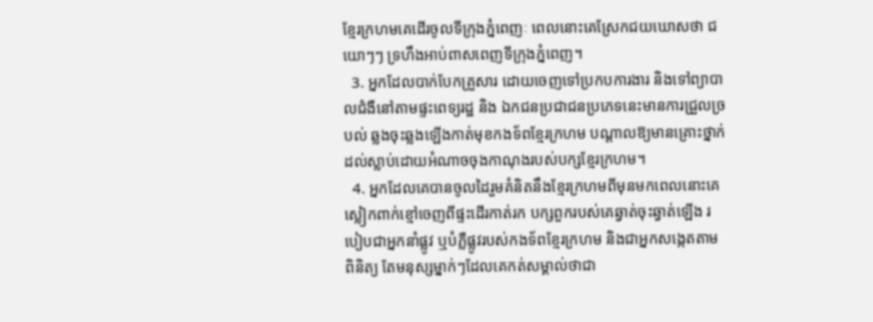ខ្មែរក្រហមគេដើរចូលទីក្រុងភ្នំពេញៈ ពេលនោះគេស្រែកជយឃោសថា ជយោៗៗ ទ្រហឹងអាប់ពាសពេញទីក្រុងភ្នំពេញ។
  3. អ្នកដែលបាក់បែកគ្រួសារ ដោយចេញទៅប្រកបការងារ និងទៅព្យាបាលជំងឺនៅតាមផ្ទះពេទ្យរដ្ឋ និង ឯកជនប្រជាជនប្រភេទនេះមានការជ្រួលច្របល់ ឆ្លងចុះឆ្លងឡើងកាត់មុខកងទ័ពខ្មែរក្រហម បណ្តាលឱ្យមានគ្រោះថ្នាក់ ដល់ស្លាប់ដោយអំណាចចុងកាណុងរបស់បក្សខ្មែរក្រហម។
  4. អ្នកដែលគេបានចូលដៃរួមគំនិតនឹងខ្មែរក្រហមពីមុនមកពេលនោះគេស្លៀកពាក់ខ្មៅចេញពីផ្ទះដើរកាត់រក បក្សពួករបស់គេឆ្វាត់ចុះឆ្វាត់ឡើង របៀបជាអ្នកនាំផ្លូវ ឬបំភ្លឺផ្លូវរបស់កងទ័ពខ្មែរក្រហម និងជាអ្នកសង្កេតតាមពិនិត្យ តែមនុស្សម្នាក់ៗដែលគេកត់សម្គាល់ថាជា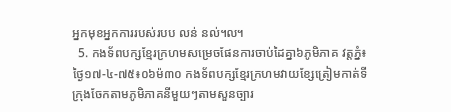អ្នកមុខអ្នកការរបស់របប លន់ នល់៘
  5. កងទ័ពបក្សខ្មែរក្រហមសម្រេចផែនការចាប់ដៃគ្នា៦ភូមិភាគ វត្តភ្នំ៖ ថ្ងៃ១៧-៤-៧៥៖០៦ម៉៣០ កងទ័ពបក្សខ្មែរក្រហមវាយខ្សែត្រៀមកាត់ទីក្រុងចែកតាមភូមិភាគនីមួយៗតាមសួនច្បារ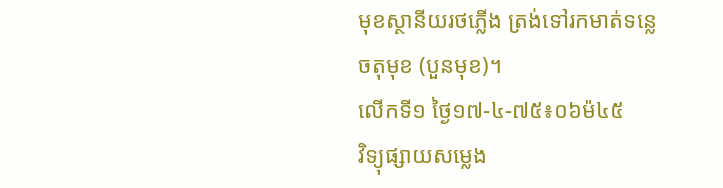មុខស្ថានីយរថភ្លើង ត្រង់ទៅរកមាត់ទន្លេចតុមុខ (បួនមុខ)។
លើកទី១ ថ្ងៃ១៧-៤-៧៥៖០៦ម៉៤៥
វិទ្យុផ្សាយសម្លេង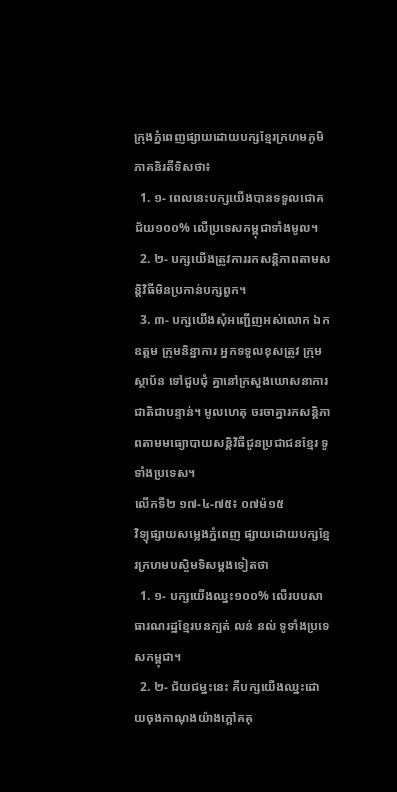ក្រុងភ្នំពេញផ្សាយដោយបក្សខ្មែរក្រហមភូមិភាគនិរតីទិសថា៖
  1. ១- ពេលនេះបក្សយើងបានទទួលជោគជ័យ១០០% លើប្រទេសកម្ពុជាទាំងមូល។
  2. ២- បក្សយើងត្រូវការរកសន្តិភាពតាមសន្តិវិធីមិនប្រកាន់បក្សពួក។
  3. ៣- បក្សយើងសុំអញ្ជើញអស់លោក ឯកឧត្តម ក្រុមនិន្នាការ អ្នកទទួលខុសត្រូវ ក្រុមស្ថាប័ន ទៅជួបជុំ គ្នានៅក្រសួងឃោសនាការជាតិជាបន្ទាន់។ មូលហេតុ ចរចាគ្នារកសន្តិភាពតាមមធ្យោបាយសន្តិវិធីជូនប្រជាជនខ្មែរ ទូទាំងប្រទេស។
លើកទី២ ១៧-៤-៧៥៖ ០៧ម៉១៥
វិទ្យុផ្សាយសម្លេងភ្នំពេញ ផ្សាយដោយបក្សខ្មែរក្រហមបស្ចិមទិសម្តងទៀតថា
  1. ១- បក្សយើងឈ្នះ១០០% លើរបបសាធារណរដ្ឋខ្មែរបនក្បត់ លន់ នល់ ទូទាំងប្រទេសកម្ពុជា។
  2. ២- ជ័យជម្នះនេះ គឺបក្សយើងឈ្នះដោយចុងកាណុងយ៉ាងក្តៅគគុ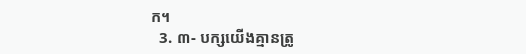ក។
  3. ៣- បក្សយើងគ្មានត្រូ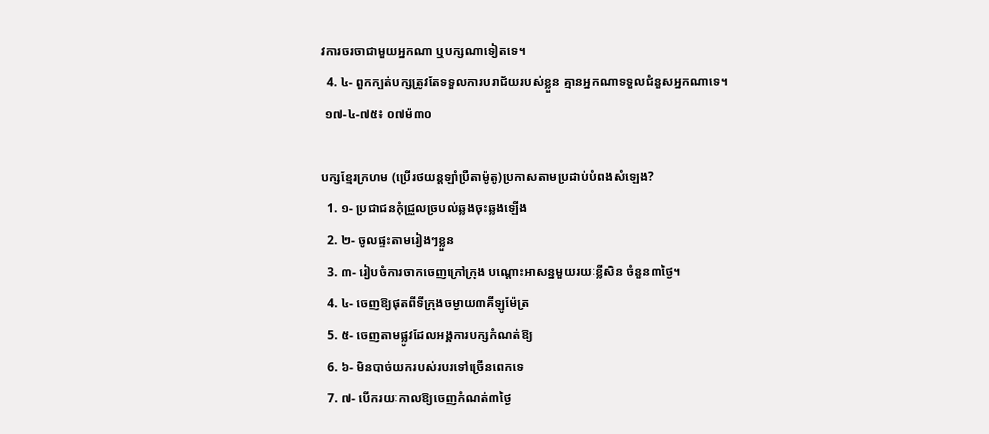វការចរចាជាមួយអ្នកណា ឬបក្សណាទៀតទេ។
  4. ៤- ពួកក្បត់បក្សត្រូវតែទទួលការបរាជ័យរបស់ខ្លួន គ្មានអ្នកណាទទួលជំនួសអ្នកណាទេ។
 ១៧-៤-៧៥៖ ០៧ម៉៣០

បក្សខ្មែរក្រហម (ប្រើរថយន្តឡាំប្រឺតាម៉ូតូ)ប្រកាសតាមប្រដាប់បំពងសំឡេង?
  1. ១- ប្រជាជនកុំជ្រួលច្របល់ឆ្លងចុះឆ្លងឡើង
  2. ២- ចូលផ្ទះតាមរៀងៗខ្លួន
  3. ៣- រៀបចំការចាកចេញក្រៅក្រុង បណ្តោះអាសន្នមួយរយៈខ្លីសិន ចំនួន៣ថ្ងៃ។
  4. ៤- ចេញឱ្យផុតពីទីក្រុងចម្ងាយ៣គីឡូម៉ែត្រ
  5. ៥- ចេញតាមផ្លូវដែលអង្គការបក្សកំណត់ឱ្យ
  6. ៦- មិនបាច់យករបស់របរទៅច្រើនពេកទេ
  7. ៧- បើករយៈកាលឱ្យចេញកំណត់៣ថ្ងៃ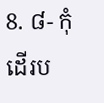8. ៨- កុំដើរប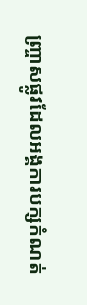ញ្ច្រាសផ្លូវដែលអង្គការបក្សកំណត់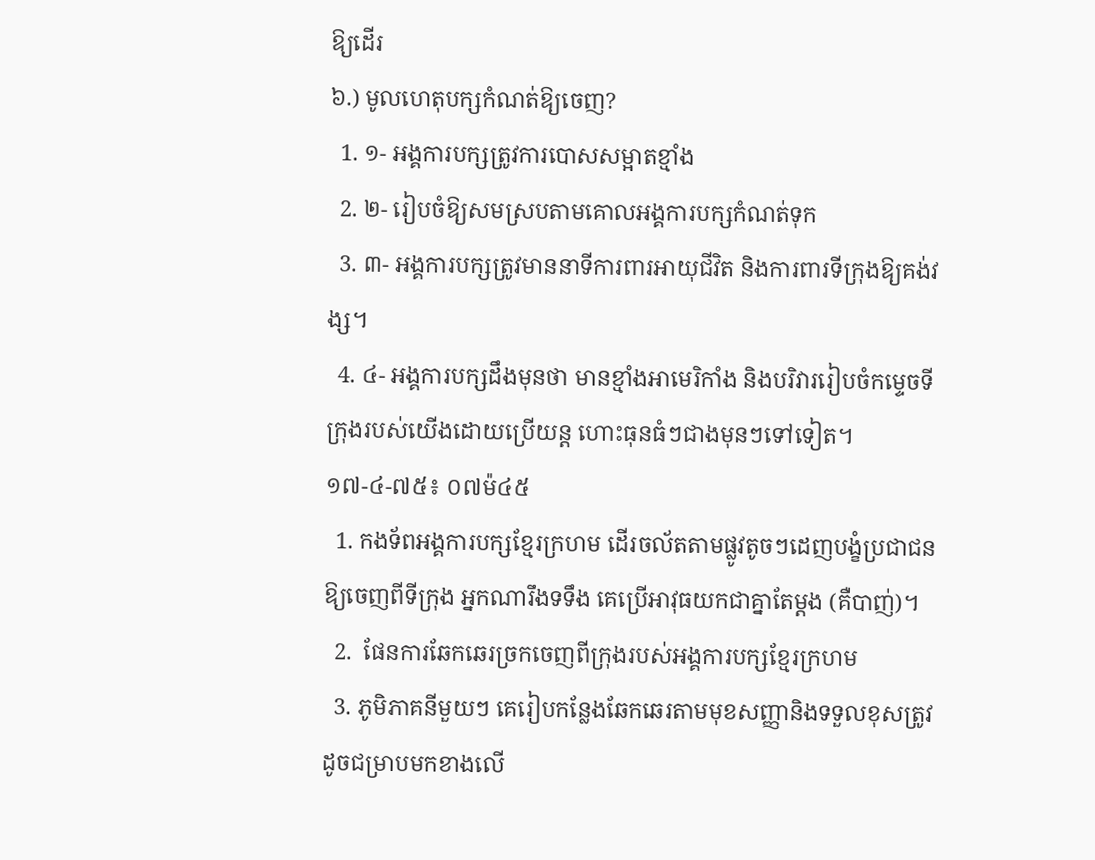ឱ្យដើរ
៦.) មូលហេតុបក្សកំណត់ឱ្យចេញ?
  1. ១- អង្គការបក្សត្រូវការបោសសម្អាតខ្មាំង
  2. ២- រៀបចំឱ្យសមស្របតាមគោលអង្គការបក្សកំណត់ទុក
  3. ៣- អង្គការបក្សត្រូវមាននាទីការពារអាយុជីវិត និងការពារទីក្រុងឱ្យគង់វង្ស។
  4. ៤- អង្គការបក្សដឹងមុនថា មានខ្មាំងអាមេរិកាំង និងបរិវាររៀបចំកម្ទេចទីក្រុងរបស់យើងដោយប្រើយន្ត ហោះធុនធំៗជាងមុនៗទៅទៀត។
១៧-៤-៧៥៖ ០៧ម៉៤៥
  1. កងទ័ពអង្គការបក្សខ្មែរក្រហម ដើរចល័តតាមផ្លូវតូចៗដេញបង្ខំប្រជាជនឱ្យចេញពីទីក្រុង អ្នកណារឹងទទឹង គេប្រើអាវុធយកជាគ្នាតែម្តង (គឺបាញ់)។
  2.  ផែនការឆែកឆេរច្រកចេញពីក្រុងរបស់អង្គការបក្សខ្មែរក្រហម
  3. ភូមិភាគនីមួយៗ គេរៀបកន្លែងឆែកឆេរតាមមុខសញ្ញានិងទទួលខុសត្រូវដូចជម្រាបមកខាងលើ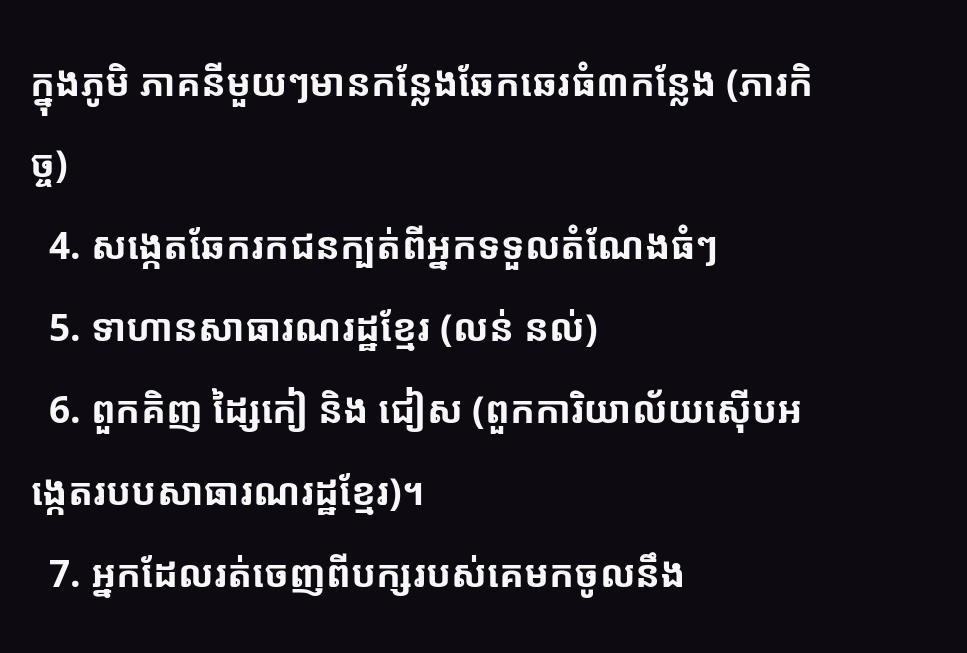ក្នុងភូមិ ភាគនីមួយៗមានកន្លែងឆែកឆេរធំ៣កន្លែង (ភារកិច្ច)
  4. សង្កេតឆែករកជនក្បត់ពីអ្នកទទួលតំណែងធំៗ
  5. ទាហានសាធារណរដ្ឋខ្មែរ (លន់ នល់)
  6. ពួកគិញ ដ្សៃកៀ និង ជៀស (ពួកការិយាល័យស៊ើបអង្កេតរបបសាធារណរដ្ឋខ្មែរ)។
  7. អ្នកដែលរត់ចេញពីបក្សរបស់គេមកចូលនឹង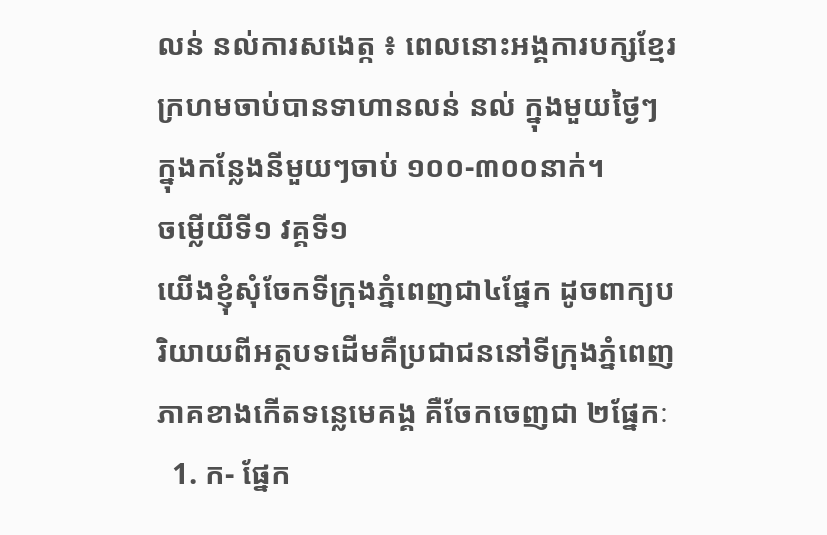លន់ នល់ការសងេត្ក ៖ ពេលនោះអង្គការបក្សខ្មែរ ក្រហមចាប់បានទាហានលន់ នល់ ក្នុងមួយថ្ងៃៗ ក្នុងកន្លែងនីមួយៗចាប់ ១០០-៣០០នាក់។
ចម្លើយីទី១ វគ្គទី១
យើងខ្ញុំសុំចែកទីក្រុងភ្នំពេញជា៤ផ្នែក ដូចពាក្យបរិយាយពីអត្ថបទដើមគឺប្រជាជននៅទីក្រុងភ្នំពេញភាគខាងកើតទន្លេមេគង្គ គឺចែកចេញជា ២ផ្នែកៈ
  1. ក- ផ្នែក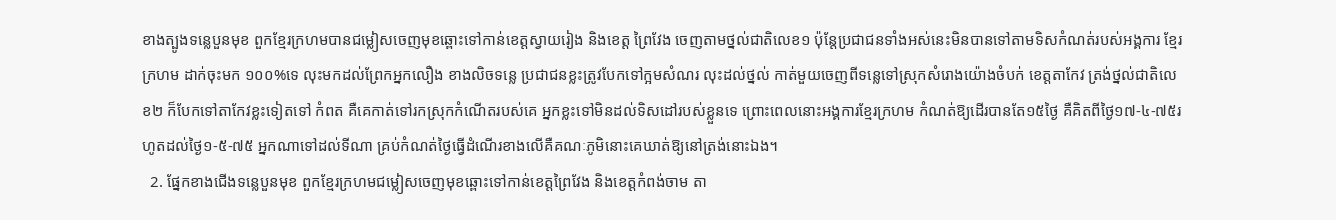ខាងត្បូងទន្លេបួនមុខ ពួកខ្មែរក្រហមបានជម្លៀសចេញមុខឆ្ពោះទៅកាន់ខេត្តស្វាយរៀង និងខេត្ត ព្រៃវែង ចេញតាមថ្នល់ជាតិលេខ១ ប៉ុន្តែប្រជាជនទាំងអស់នេះមិនបានទៅតាមទិសកំណត់របស់អង្គការ ខ្មែរក្រហម ដាក់ចុះមក ១០០%ទេ លុះមកដល់ព្រែកអ្នកលឿង ខាងលិចទន្លេ ប្រជាជនខ្លះត្រូវបែកទៅក្អមសំណរ លុះដល់ថ្នល់ កាត់មួយចេញពីទន្លេទៅស្រុកសំរោងយ៉ោងចំបក់ ខេត្តតាកែវ ត្រង់ថ្នល់ជាតិលេខ២ ក៏បែកទៅតាកែវខ្លះទៀតទៅ កំពត គឺគេកាត់ទៅរកស្រុកកំណើតរបស់គេ អ្នកខ្លះទៅមិនដល់ទិសដៅរបស់ខ្លួនទេ ព្រោះពេលនោះអង្គការខ្មែរក្រហម កំណត់ឱ្យដើរបានតែ១៥ថ្ងៃ គឺគិតពីថ្ងៃ១៧-៤-៧៥រហូតដល់ថ្ងៃ១-៥-៧៥ អ្នកណាទៅដល់ទីណា គ្រប់កំណត់ថ្ងៃធ្វើដំណើរខាងលើគឺគណៈភូមិនោះគេឃាត់ឱ្យនៅត្រង់នោះឯង។
  2. ផ្នែកខាងជើងទន្លេបួនមុខ ពួកខ្មែរក្រហមជម្លៀសចេញមុខឆ្ពោះទៅកាន់ខេត្តព្រៃវែង និងខេត្តកំពង់ចាម តា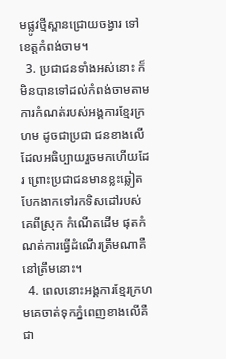មផ្លូវថ្មីស្ពានជ្រោយចង្វារ ទៅខេត្តកំពង់ចាម។
  3. ប្រជាជនទាំងអស់នោះ ក៏មិនបានទៅដល់កំពង់ចាមតាមការកំណត់របស់អង្គការខ្មែរក្រហម ដូចជាប្រជា ជនខាងលើដែលអធិប្បាយរួចមកហើយដែរ ព្រោះប្រជាជនមានខ្លះឆ្លៀតបែកងាកទៅរកទិសដៅរបស់គេពីស្រុក កំណើតដើម ផុតកំណត់ការធ្វើដំណើរត្រឹមណាគឺនៅត្រឹមនោះ។
  4. ពេលនោះអង្គការខ្មែរក្រហមគេចាត់ទុកភ្នំពេញខាងលើគឺជា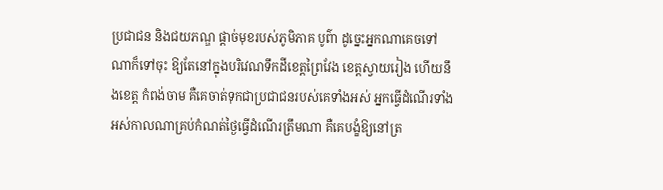ប្រជាជន និងជយភណ្ឌ ផ្តាច់មុខរបស់ភូមិភាគ បូព៌ា ដូច្នេះអ្នកណាគេចទៅណាក៏ទៅចុះ ឱ្យតែនៅក្នុងបរិវេណទឹកដីខេត្តព្រៃវែង ខេត្តស្វាយរៀង ហើយនឹងខេត្ត កំពង់ចាម គឺគេចាត់ទុកជាប្រជាជនរបស់គេទាំងអស់ អ្នកធ្វើដំណើរទាំងអស់កាលណាគ្រប់កំណត់ថ្ងៃធ្វើដំណើរត្រឹមណា គឺគេបង្ខំឱ្យនៅត្រ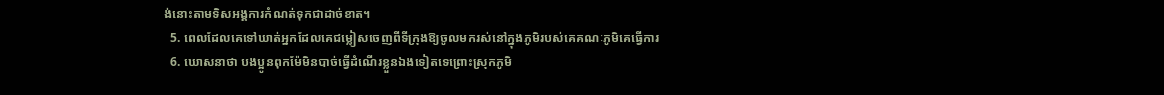ង់នោះតាមទិសអង្គការកំណត់ទុកជាដាច់ខាត។
  5. ពេលដែលគេទៅឃាត់អ្នកដែលគេជម្លៀសចេញពីទីក្រុងឱ្យចូលមករស់នៅក្នុងភូមិរបស់គេគណៈភូមិគេធ្វើការ
  6. ឃោសនាថា បងប្អូនពុកម៉ែមិនបាច់ធ្វើដំណើរខ្លួនឯងទៀតទេព្រោះស្រុកភូមិ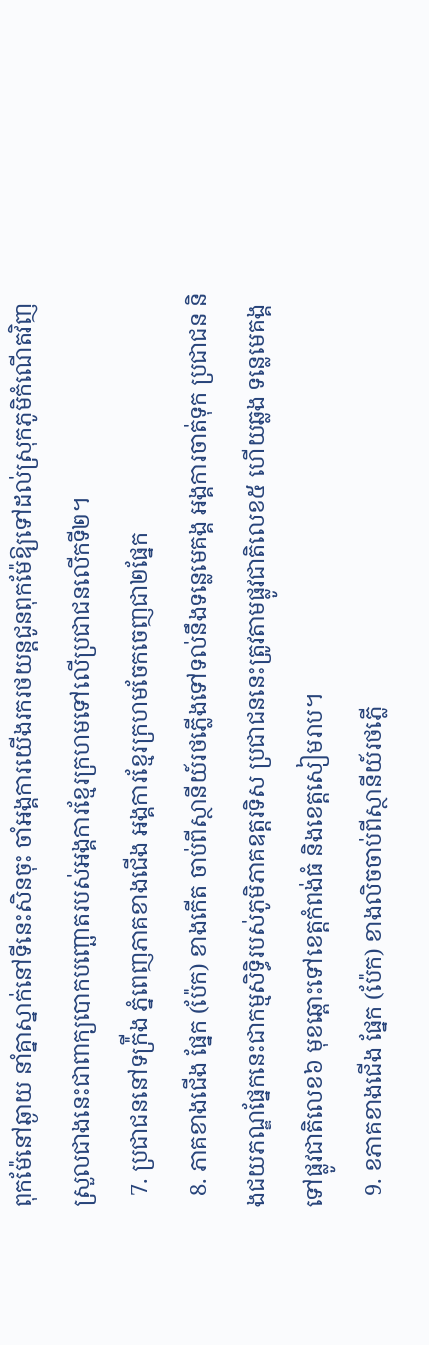ពុកម៉ែនៅឆ្ងាយ នាំគ្នាស្នាក់នៅទីនេះសិនចុះ ចាំអង្គការយើងរករថយន្តជូនពុកម៉ែឱ្យទៅដល់ស្រុកភូមិកំណើតវិញស្រួលជាងនេះជាពាក្យបោកបញ្ឆោតរបស់អង្គការខ្មែរក្រហមទៅលើប្រជាជនលើកទី២។
  7. ប្រជាជននៅទក៉្រីង ភ្នំពេញភាគខាងជើង អង្គការខ្មែរក្រហមចែកចេញជា២ផ្នែក
  8. ភាគខាងជើង ផ្នែក (ប៉ែក) ខាងកើត ចាប់ពីស្ថានីយ៍រថភ្លើងទៅទល់នឹងទន្លេមេគង្គ អង្គការចាត់ទុក ប្រជាជន និងជយភណ្ឌផ្នែកនេះជាកម្មសិទ្ធិរបស់ភូមិភាគឧត្តរទិស ប្រជាជននេះត្រូវតាមផ្លូវជាតិលេខ៥ ហើយឆ្លង ទន្លេមេគង្គទៅផ្លូវជាតិលេខ៦ មុខឆ្ពោះទៅខេត្តកំពង់ធំ និងខេត្តសៀមរាប។
  9. ខភាគខាងជើង ផ្នែក (ប៉ែក) ខាងលិចចាប់ពីស្ថានីយ៍រថភ្លើ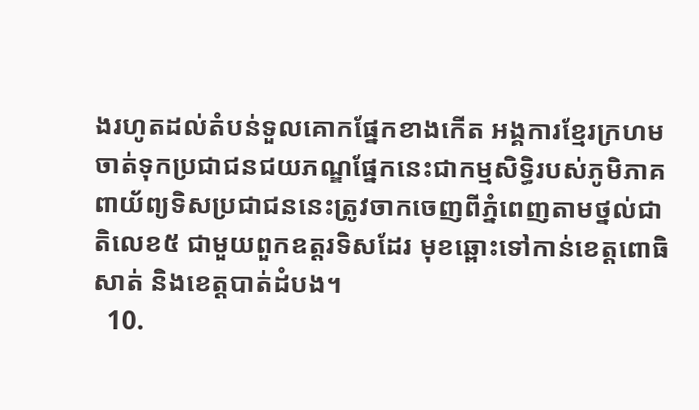ងរហូតដល់តំបន់ទួលគោកផ្នែកខាងកើត អង្គការខ្មែរក្រហមចាត់ទុកប្រជាជនជយភណ្ឌផ្នែកនេះជាកម្មសិទ្ធិរបស់ភូមិភាគពាយ័ព្យទិសប្រជាជននេះត្រូវចាកចេញពីភ្នំពេញតាមថ្នល់ជាតិលេខ៥ ជាមួយពួកឧត្តរទិសដែរ មុខឆ្ពោះទៅកាន់ខេត្តពោធិសាត់ និងខេត្តបាត់ដំបង។
  10.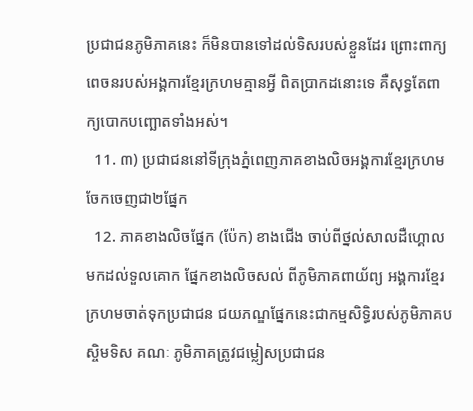ប្រជាជនភូមិភាគនេះ ក៏មិនបានទៅដល់ទិសរបស់ខ្លួនដែរ ព្រោះពាក្យពេចនរបស់អង្គការខ្មែរក្រហមគ្មានអ្វី ពិតប្រាកដនោះទេ គឺសុទ្ធតែពាក្យបោកបញ្ឆោតទាំងអស់។
  11. ៣) ប្រជាជននៅទីក្រុងភ្នំពេញភាគខាងលិចអង្គការខ្មែរក្រហមចែកចេញជា២ផ្នែក
  12. ភាគខាងលិចផ្នែក (ប៉ែក) ខាងជើង ចាប់ពីថ្នល់សាលដឺហ្គោលមកដល់ទួលគោក ផ្នែកខាងលិចសល់ ពីភូមិភាគពាយ័ព្យ អង្គការខ្មែរក្រហមចាត់ទុកប្រជាជន ជយភណ្ឌផ្នែកនេះជាកម្មសិទ្ធិរបស់ភូមិភាគបស្ចិមទិស គណៈ ភូមិភាគត្រូវជម្លៀសប្រជាជន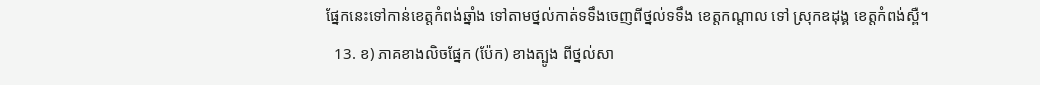ផ្នែកនេះទៅកាន់ខេត្តកំពង់ឆ្នាំង ទៅតាមថ្នល់កាត់ទទឹងចេញពីថ្នល់ទទឹង ខេត្តកណ្តាល ទៅ ស្រុកឧដុង្គ ខេត្តកំពង់ស្ពឺ។
  13. ខ) ភាគខាងលិចផ្នែក (ប៉ែក) ខាងត្បូង ពីថ្នល់សា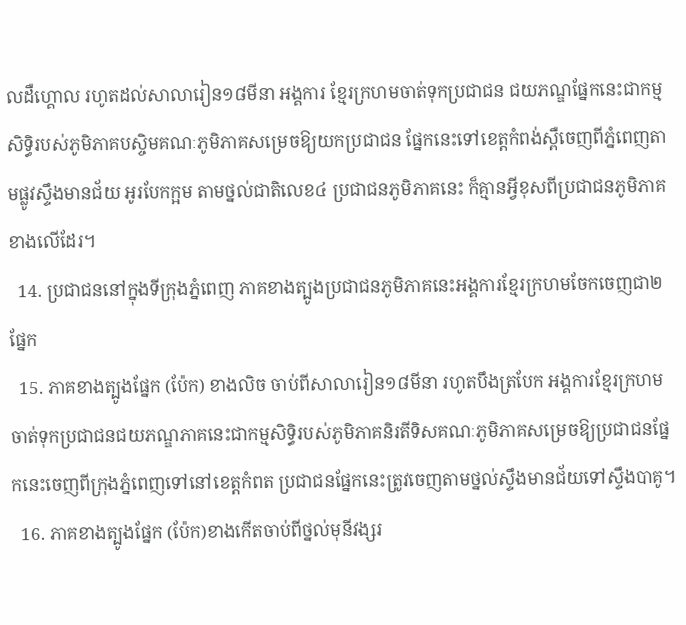លដឺហ្គោល រហូតដល់សាលារៀន១៨មីនា អង្គការ ខ្មែរក្រហមចាត់ទុកប្រជាជន ជយភណ្ឌផ្នែកនេះជាកម្មសិទ្ធិរបស់ភូមិភាគបស្ចិមគណៈភូមិភាគសម្រេចឱ្យយកប្រជាជន ផ្នែកនេះទៅខេត្តកំពង់ស្ពឺចេញពីភ្នំពេញតាមផ្លូវស្ទឹងមានជ័យ អូរបែកក្អម តាមថ្នល់ជាតិលេខ៤ ប្រជាជនភូមិភាគនេះ ក៏គ្មានអ្វីខុសពីប្រជាជនភូមិភាគខាងលើដែរ។
  14. ប្រជាជននៅក្នុងទីក្រុងភ្នំពេញ ភាគខាងត្បូងប្រជាជនភូមិភាគនេះអង្គការខ្មែរក្រហមចែកចេញជា២ផ្នែក
  15. ភាគខាងត្បូងផ្នែក (ប៉ែក) ខាងលិច ចាប់ពីសាលារៀន១៨មីនា រហូតបឹងត្របែក អង្គការខ្មែរក្រហម ចាត់ទុកប្រជាជនជយភណ្ឌភាគនេះជាកម្មសិទ្ធិរបស់ភូមិភាគនិរតីទិសគណៈភូមិភាគសម្រេចឱ្យប្រជាជនផ្នែកនេះចេញពីក្រុងភ្នំពេញទៅនៅខេត្តកំពត ប្រជាជនផ្នែកនេះត្រូវចេញតាមថ្នល់ស្ទឹងមានជ័យទៅស្ទឹងបាគូ។
  16. ភាគខាងត្បូងផ្នែក (ប៉ែក)ខាងកើតចាប់ពីថ្នល់មុនីវង្សរ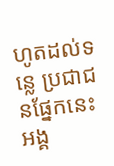ហូតដល់ទន្លេ ប្រជាជនផ្នែកនេះអង្គ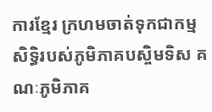ការខ្មែរ ក្រហមចាត់ទុកជាកម្មសិទ្ធិរបស់ភូមិភាគបស្ចិមទិស គណៈភូមិភាគ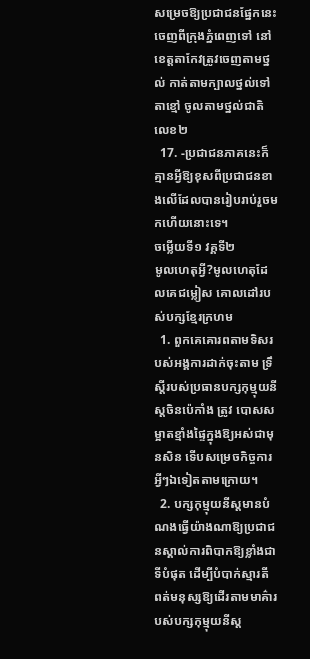សម្រេចឱ្យប្រជាជនផ្នែកនេះចេញពីក្រុងភ្នំពេញទៅ នៅខេត្តតាកែវត្រូវចេញតាមថ្នល់ កាត់តាមក្បាលថ្នល់ទៅតាខ្មៅ ចូលតាមថ្នល់ជាតិលេខ២
  17. -ប្រជាជនភាគនេះក៏គ្មានអ្វីឱ្យខុសពីប្រជាជនខាងលើដែលបានរៀបរាប់រួចមកហើយនោះទេ។
ចម្លើយទី១ វគ្គទី២
មូលហេតុអ្វី?មូលហេតុដែលគេជម្លៀស គោលដៅរបស់បក្សខ្មែរក្រហម
  1. ពួកគេគោរពតាមទិសរបស់អង្គការដាក់ចុះតាម ទ្រឹស្តីរបស់ប្រធានបក្សកុម្មុយនីស្តចិនប៉េកាំង ត្រូវ បោសសម្អាតខ្មាំងផ្ទៃក្នុងឱ្យអស់ជាមុនសិន ទើបសម្រេចកិច្ចការអ្វីៗឯទៀតតាមក្រោយ។
  2. បក្សកុម្មុយនីស្តមានបំណងធ្វើយ៉ាងណាឱ្យប្រជាជនស្គាល់ការពិបាកឱ្យខ្លាំងជាទីបំផុត ដើម្បីបំបាក់ស្មារតី ពត់មនុស្សឱ្យដើរតាមមាគ៌ារបស់បក្សកុម្មុយនីស្ត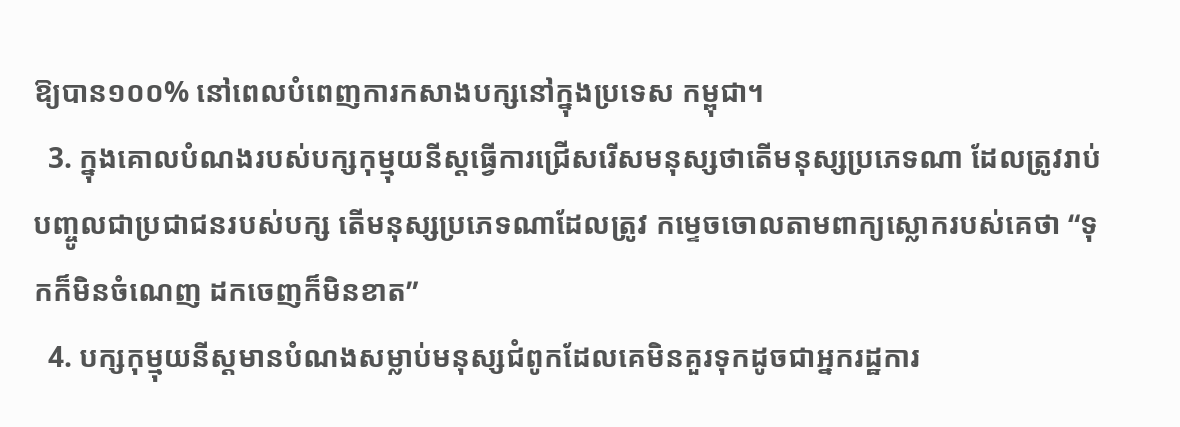ឱ្យបាន១០០% នៅពេលបំពេញការកសាងបក្សនៅក្នុងប្រទេស កម្ពុជា។
  3. ក្នុងគោលបំណងរបស់បក្សកុម្មុយនីស្តធ្វើការជ្រើសរើសមនុស្សថាតើមនុស្សប្រភេទណា ដែលត្រូវរាប់បញ្ចូលជាប្រជាជនរបស់បក្ស តើមនុស្សប្រភេទណាដែលត្រូវ កម្ទេចចោលតាមពាក្យស្លោករបស់គេថា “ទុកក៏មិនចំណេញ ដកចេញក៏មិនខាត”
  4. បក្សកុម្មុយនីស្តមានបំណងសម្លាប់មនុស្សជំពូកដែលគេមិនគួរទុកដូចជាអ្នករដ្ឋការ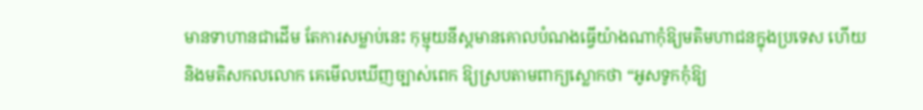មានទាហានជាដើម តែការសម្លាប់នេះ កុម្មុយនីស្តមានគោលបំណងធ្វើយ៉ាងណាកុំឱ្យមតិមហាជនក្នុងប្រទេស ហើយនិងមតិសកលលោក គេមើលឃើញច្បាស់ពេក ឱ្យស្របតាមពាក្យស្លោកថា “អូសទូកកុំឱ្យ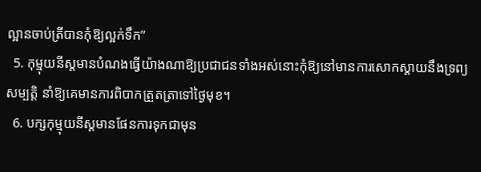ល្អានចាប់ត្រីបានកុំឱ្យល្អក់ទឹក”
  5. កុម្មុយនីស្តមានបំណងធ្វើយ៉ាងណាឱ្យប្រជាជនទាំងអស់នោះកុំឱ្យនៅមានការសោកស្តាយនឹងទ្រព្យសម្បត្តិ នាំឱ្យគេមានការពិបាកត្រួតត្រាទៅថ្ងៃមុខ។
  6. បក្សកុម្មុយនីស្តមានផែនការទុកជាមុន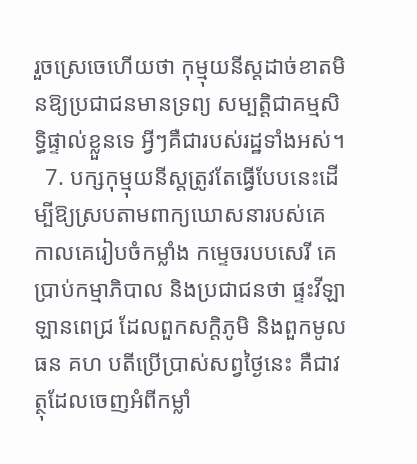រួចស្រេចេហើយថា កុម្មុយនីស្តដាច់ខាតមិនឱ្យប្រជាជនមានទ្រព្យ សម្បត្តិជាគម្មសិទ្ធិផ្ទាល់ខ្លួនទេ អ្វីៗគឺជារបស់រដ្ឋទាំងអស់។
  7. បក្សកុម្មុយនីស្តត្រូវតែធ្វើបែបនេះដើម្បីឱ្យស្របតាមពាក្យឃោសនារបស់គេ កាលគេរៀបចំកម្លាំង កម្ទេចរបបសេរី គេប្រាប់កម្មាភិបាល និងប្រជាជនថា ផ្ទះវីឡា ឡានពេជ្រ ដែលពួកសក្តិភូមិ និងពួកមូលធន គហ បតីប្រើប្រាស់សព្វថ្ងៃនេះ គឺជាវត្ថុដែលចេញអំពីកម្លាំ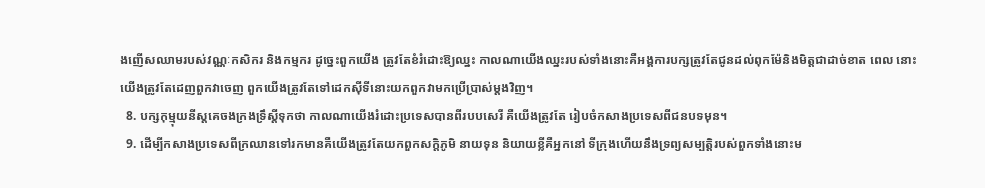ងញើសឈាមរបស់វណ្ណៈកសិករ និងកម្មករ ដូច្នេះពួកយើង ត្រូវតែខំរំដោះឱ្យឈ្នះ កាលណាយើងឈ្នះរបស់ទាំងនោះគឺអង្គការបក្សត្រូវតែជូនដល់ពុកម៉ែនិងមិត្តជាដាច់ខាត ពេល នោះយើងត្រូវតែដេញពួកវាចេញ ពួកយើងត្រូវតែទៅដេកស៊ីទីនោះយកពួកវាមកប្រើប្រាស់ម្តងវិញ។
  8. បក្សកុម្មុយនីស្តគេចងក្រងទ្រឹស្តីទុកថា កាលណាយើងរំដោះប្រទេសបានពីរបបសេរី គឺយើងត្រូវតែ រៀបចំកសាងប្រទេសពីជនបទមុន។
  9. ដើម្បីកសាងប្រទេសពីក្រឈានទៅរកមានគឺយើងត្រូវតែយកពួកសក្តិភូមិ នាយទុន និយាយខ្លីគឺអ្នកនៅ ទីក្រុងហើយនឹងទ្រព្យសម្បត្តិរបស់ពួកទាំងនោះម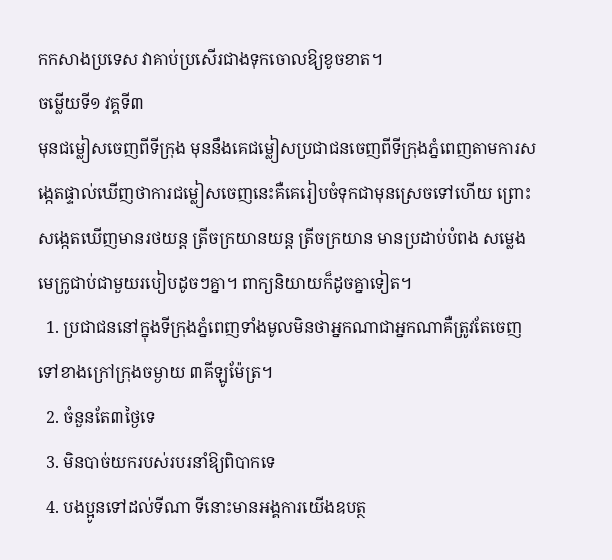កកសាងប្រទេស វាគាប់ប្រសើរជាងទុកចោលឱ្យខូចខាត។
ចម្លើយទី១ វគ្គទី៣
មុនជម្លៀសចេញពីទីក្រុង មុននឹងគេជម្លៀសប្រជាជនចេញពីទីក្រុងភ្នំពេញតាមការសង្កេតផ្ទាល់ឃើញថាការជម្លៀសចេញនេះគឺគេរៀបចំទុកជាមុនស្រេចទៅហើយ ព្រោះសង្កេតឃើញមានរថយន្ត ត្រីចក្រយានយន្ត ត្រីចក្រយាន មានប្រដាប់បំពង សម្លេងមេក្រូជាប់ជាមួយរបៀបដូចៗគ្នា។ ពាក្យនិយាយក៏ដូចគ្នាទៀត។
  1. ប្រជាជននៅក្នុងទីក្រុងភ្នំពេញទាំងមូលមិនថាអ្នកណាជាអ្នកណាគឺត្រូវតែចេញទៅខាងក្រៅក្រុងចម្ងាយ ៣គីឡូម៉ែត្រ។
  2. ចំនួនតែ៣ថ្ងៃទេ
  3. មិនបាច់យករបស់របរនាំឱ្យពិបាកទេ
  4. បងប្អូនទៅដល់ទីណា ទីនោះមានអង្គការយើងឧបត្ថ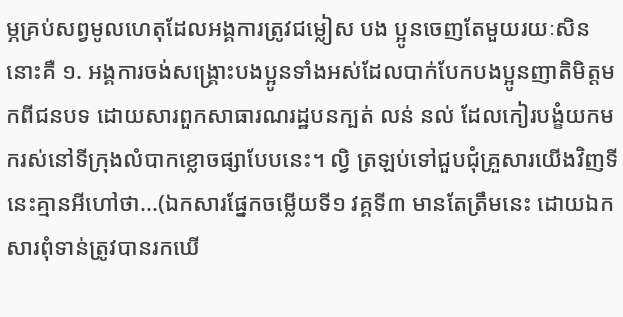ម្ភគ្រប់សព្វមូលហេតុដែលអង្គការត្រូវជម្លៀស បង ប្អូនចេញតែមួយរយៈសិននោះគឺ ១. អង្គការចង់សង្គ្រោះបងប្អូនទាំងអស់ដែលបាក់បែកបងប្អូនញាតិមិត្តមកពីជនបទ ដោយសារពួកសាធារណរដ្ឋបនក្បត់ លន់ នល់ ដែលកៀរបង្ខំយកមករស់នៅទីក្រុងលំបាកខ្លោចផ្សាបែបនេះ។ ល្វិ ត្រឡប់ទៅជួបជុំគ្រួសារយើងវិញទីនេះគ្មានអីហៅថា...(ឯកសារផ្នែកចម្លើយទី១ វគ្គទី៣ មានតែត្រឹមនេះ ដោយឯកសារពុំទាន់ត្រូវបានរកឃើ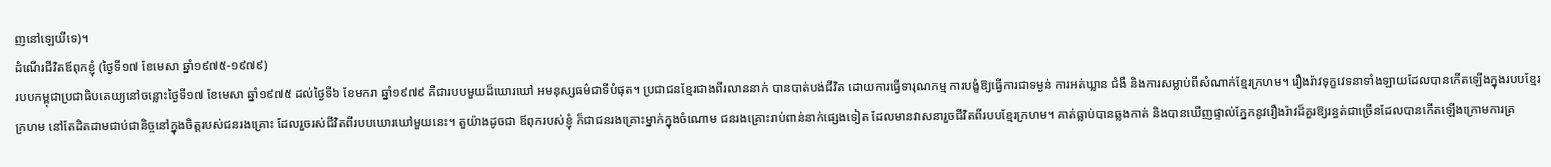ញនៅឡេយីទេ)។
ដំណើរជីវិតឪពុកខ្ញុំ (ថ្ងៃទី១៧ ខែមេសា ឆ្នាំ១៩៧៥-១៩៧៩)
របបកម្ពុជាប្រជាធិបតេយ្យនៅចន្លោះថ្ងៃទី១៧ ខែមេសា ឆ្នាំ១៩៧៥ ដល់ថ្ងៃទី៦ ខែមករា ឆ្នាំ១៩៧៩ គឺជារបបមួយដ៏ឃោរឃៅ អមនុស្សធម៌ជាទីបំផុត។ ប្រជាជនខ្មែរជាងពីរលាននាក់ បានបាត់បង់ជីវិត ដោយការធ្វើទារុណកម្ម ការបង្ខំឱ្យធ្វើការជាទម្ងន់ ការអត់ឃ្លាន ជំងឺ និងការសម្លាប់ពីសំណាក់ខ្មែរក្រហម។ រឿងរ៉ាវទុក្ខវេទនាទាំងឡាយដែលបានកើតឡើងក្នុងរបបខ្មែរក្រហម នៅតែដិតដាមជាប់ជានិច្ចនៅក្នុងចិត្តរបស់ជនរងគ្រោះ ដែលរួចរស់ជីវិតពីរបបឃោរឃៅមួយនេះ។ តួយ៉ាងដូចជា ឪពុករបស់ខ្ញុំ ក៏ជាជនរងគ្រោះម្នាក់ក្នុងចំណោម ជនរងគ្រោះរាប់ពាន់នាក់ផ្សេងទៀត ដែលមានវាសនារួចជីវិតពីរបបខ្មែរក្រហម។ គាត់ធ្លាប់បានឆ្លងកាត់ និងបានឃើញផ្ទាល់ភ្នែកនូវរឿងរ៉ាវដ៏គួរឱ្យរន្ធត់ជាច្រើនដែលបានកើតឡើងក្រោមការគ្រ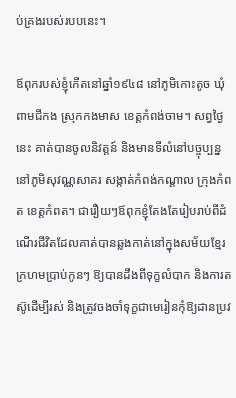ប់គ្រងរបស់របបនេះ។

ឪពុករបស់ខ្ញុំកើតនៅឆ្នាំ១៩៤៨ នៅភូមិកោះតូច ឃុំពាមជីកង ស្រុកកងមាស ខេត្តកំពង់ចាម។ សព្វថ្ងៃនេះ គាត់បានចូលនិវត្តន៍ និងមានទីលំនៅបច្ចុប្បន្ននៅភូមិសុវណ្ណសាគរ សង្កាត់កំពង់កណ្តាល ក្រុងកំពត ខេត្តកំពត។ ជារឿយៗឪពុកខ្ញុំតែងតែរៀបរាប់ពីដំណើរជីវិតដែលគាត់បានឆ្លងកាត់នៅក្នុងសម័យខ្មែរក្រហមប្រាប់កូនៗ ឱ្យបានដឹងពីទុក្ខលំបាក និងការតស៊ូដើម្បីរស់ និងត្រូវចងចាំទុក្ខជាមេរៀនកុំឱ្យដានប្រវ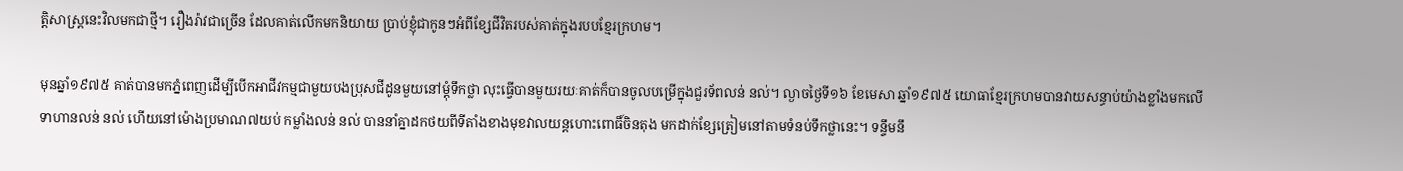ត្តិសាស្ត្រនេះវិលមកជាថ្មី។ រឿងរ៉ាវជាច្រើន ដែលគាត់លើកមកនិយាយ ប្រាប់ខ្ញុំជាកូនៗអំពីខ្សែជីវិតរបស់គាត់ក្នុងរបបខ្មែរក្រហម។

មុនឆ្នាំ១៩៧៥ គាត់បានមកភ្នំពេញដើម្បីបើកអាជីវកម្មជាមួយបងប្រុសជីដូនមួយនៅម្តុំទឹកថ្លា លុះធ្វើបានមួយរយៈគាត់ក៏បានចូលបម្រើក្នុងជួរទ័ពលន់ នល់។ ល្ងាចថ្ងៃទី១៦ ខែមេសា ឆ្នាំ១៩៧៥ យោធាខ្មែរក្រហមបានវាយសន្ធាប់យ៉ាងខ្លាំងមកលើទាហានលន់ នល់ ហើយនៅម៉ោងប្រមាណ៧យប់ កម្លាំងលន់ នល់ បាននាំគ្នាដកថយពីទីតាំងខាងមុខវាលយន្តហោះពោធិ៍ចិនតុង មកដាក់ខ្សែត្រៀមនៅតាមទំនប់ទឹកថ្លានេះ។ ទន្ទឹមនឹ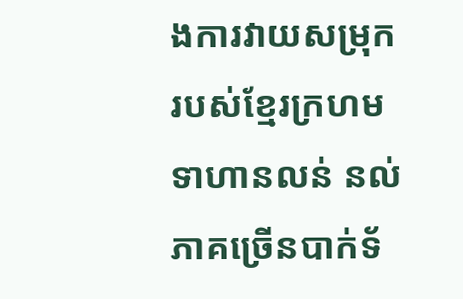ងការវាយសម្រុករបស់ខ្មែរក្រហម ទាហានលន់ នល់ ភាគច្រើនបាក់ទ័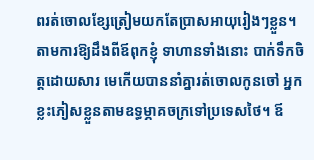ពរត់ចោលខ្សែត្រៀមយកតែប្រាសអាយុរៀងៗខ្លួន។ តាមការឱ្យដឹងពីឪពុកខ្ញុំ ទាហានទាំងនោះ បាក់ទឹកចិត្តដោយសារ មេកើយបាននាំគ្នារត់ចោលកូនចៅ អ្នកខ្លះភៀសខ្លួនតាមឧទ្ធម្ភាគចក្រទៅប្រទេសថៃ។ ឪ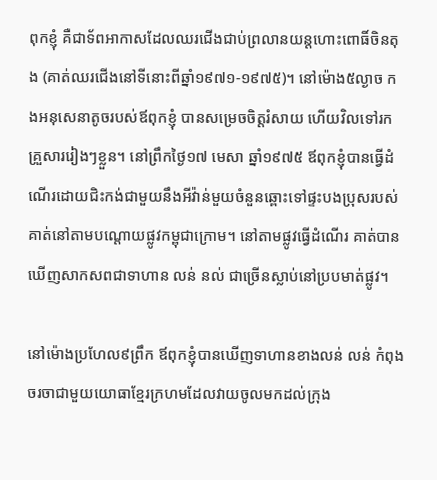ពុកខ្ញុំ គឺជាទ័ពអាកាសដែលឈរជើងជាប់ព្រលានយន្តហោះពោធិ៍ចិនតុង (គាត់ឈរជើងនៅទីនោះពីឆ្នាំ១៩៧១-១៩៧៥)។ នៅម៉ោង៥ល្ងាច កងអនុសេនាតូចរបស់ឪពុកខ្ញុំ បានសម្រេចចិត្តរំសាយ ហើយវិលទៅរកគ្រួសាររៀងៗខ្លួន។ នៅព្រឹកថ្ងៃ១៧ មេសា ឆ្នាំ១៩៧៥ ឪពុកខ្ញុំបានធ្វើដំណើរដោយជិះកង់ជាមួយនឹងអីវ៉ាន់មួយចំនួនឆ្ពោះទៅផ្ទះបងប្រុសរបស់គាត់នៅតាមបណ្តោយផ្លូវកម្ពុជាក្រោម។ នៅតាមផ្លូវធ្វើដំណើរ គាត់បានឃើញសាកសពជាទាហាន លន់ នល់ ជាច្រើនស្លាប់នៅប្របមាត់ផ្លូវ។

នៅម៉ោងប្រហែល៩ព្រឹក ឪពុកខ្ញុំបានឃើញទាហានខាងលន់ លន់ កំពុងចរចាជាមួយយោធាខ្មែរក្រហមដែលវាយចូលមកដល់ក្រុង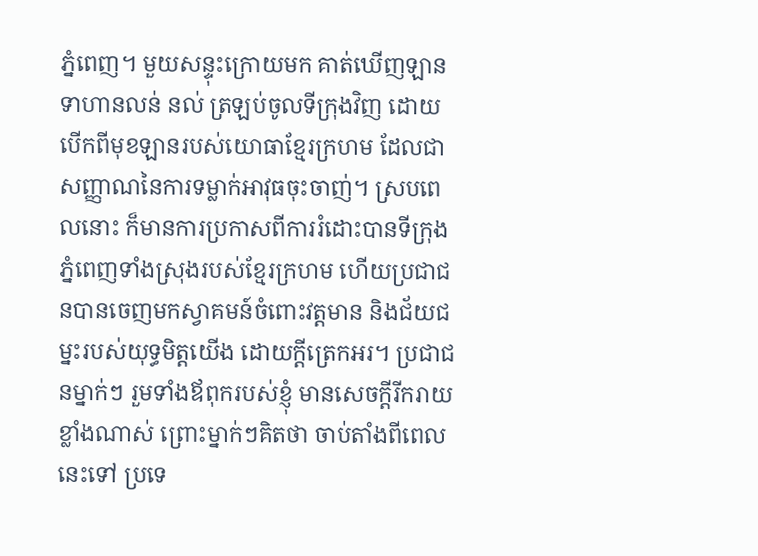ភ្នំពេញ។ មួយសន្ទុះក្រោយមក គាត់ឃើញឡានទាហានលន់ នល់ ត្រឡប់ចូលទីក្រុងវិញ ដោយបើកពីមុខឡានរបស់យោធាខ្មែរក្រហម ដែលជាសញ្ញាណនៃការទម្លាក់អាវុធចុះចាញ់។ ស្របពេលនោះ ក៏មានការប្រកាសពីការរំដោះបានទីក្រុងភ្នំពេញទាំងស្រុងរបស់ខ្មែរក្រហម ហើយប្រជាជនបានចេញមកស្វាគមន៍ចំពោះវត្តមាន និងជ័យជម្នះរបស់យុទ្ធមិត្តយើង ដោយក្តីត្រេកអរ។ ប្រជាជនម្នាក់ៗ រួមទាំងឪពុករបស់ខ្ញុំ មានសេចក្តីរីករាយខ្លាំងណាស់ ព្រោះម្នាក់ៗគិតថា ចាប់តាំងពីពេលនេះទៅ ប្រទេ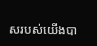សរបស់យើងបា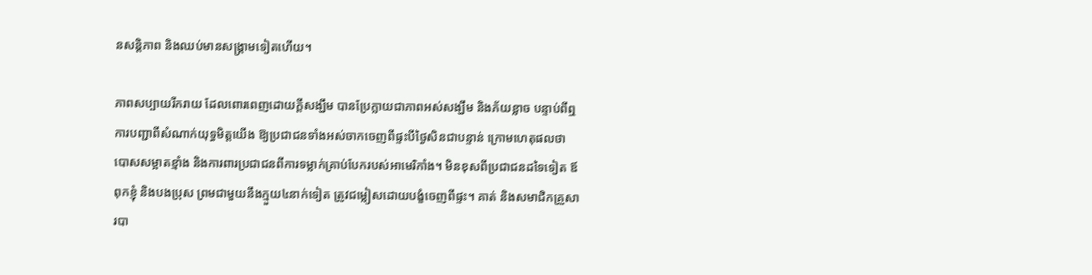នសន្តិភាព និងឈប់មានសង្គ្រាមទៀតហើយ។

ភាពសប្បាយរីករាយ ដែលពោរពេញដោយក្តីសង្ឃឹម បានប្រែក្លាយជាភាពអស់សង្ឃឹម និងភ័យខ្លាច បន្ទាប់ពីឮការបញ្ជាពីសំណាក់យុទ្ធមិត្តយើង ឱ្យប្រជាជនទាំងអស់ចាកចេញពីផ្ទះបីថ្ងៃសិនជាបន្ទាន់ ក្រោមហេតុផលថា បោសសម្អាតខ្មាំង និងការពារប្រជាជនពីការទម្លាក់គ្រាប់បែករបស់អាមេរិកាំង។ មិនខុសពីប្រជាជនដទៃទៀត ឪពុកខ្ញុំ និងបងប្រុស ព្រមជាមួយនឹងក្មួយ៤នាក់ទៀត ត្រូវជម្លៀសដោយបង្ខំចេញពីផ្ទះ។ គាត់ និងសមាជិកគ្រួសារបា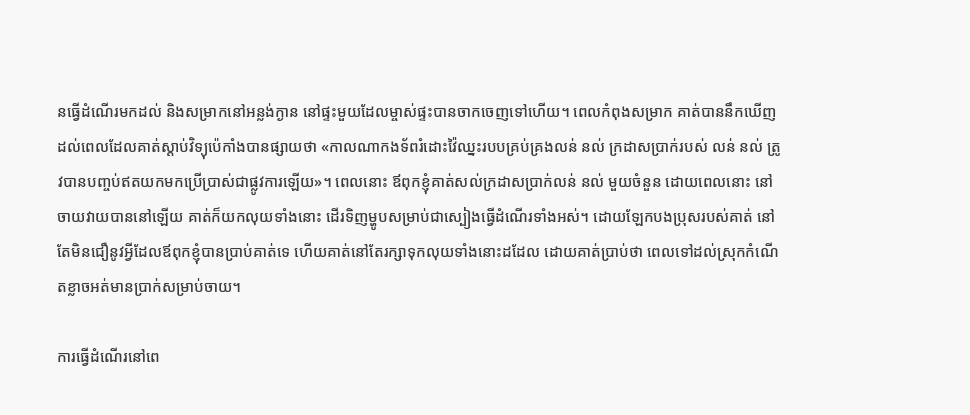នធ្វើដំណើរមកដល់ និងសម្រាកនៅអន្លង់ក្ងាន នៅផ្ទះមួយដែលម្ចាស់ផ្ទះបានចាកចេញទៅហើយ។ ពេលកំពុងសម្រាក គាត់បាននឹកឃើញដល់ពេលដែលគាត់ស្តាប់វិទ្យុប៉េកាំងបានផ្សាយថា «កាលណាកងទ័ពរំដោះវ៉ៃឈ្នះរបបគ្រប់គ្រងលន់ នល់ ក្រដាសប្រាក់របស់ លន់ នល់ ត្រូវបានបញ្ចប់ឥតយកមកប្រើប្រាស់ជាផ្លូវការឡើយ»។ ពេលនោះ ឪពុកខ្ញុំគាត់សល់ក្រដាសប្រាក់លន់ នល់ មួយចំនួន ដោយពេលនោះ នៅចាយវាយបាននៅឡើយ គាត់ក៏យកលុយទាំងនោះ ដើរទិញម្ហូបសម្រាប់ជាស្បៀងធ្វើដំណើរទាំងអស់។ ដោយឡែកបងប្រុសរបស់គាត់ នៅតែមិនជឿនូវអ្វីដែលឪពុកខ្ញុំបានប្រាប់គាត់ទេ ហើយគាត់នៅតែរក្សាទុកលុយទាំងនោះដដែល ដោយគាត់ប្រាប់ថា ពេលទៅដល់ស្រុកកំណើតខ្លាចអត់មានប្រាក់សម្រាប់ចាយ។

ការធ្វើដំណើរនៅពេ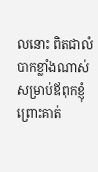លនោះ ពិតជាលំបាកខ្លាំងណាស់សម្រាប់ឪពុកខ្ញុំ ព្រោះគាត់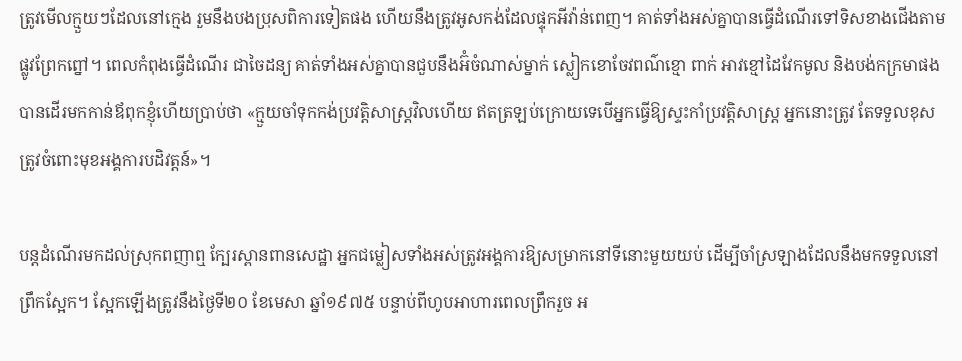ត្រូវមើលក្មួយៗដែលនៅក្មេង រួមនឹងបងប្រុសពិការទៀតផង ហើយនឹងត្រូវអូសកង់ដែលផ្ទុកអីវ៉ាន់ពេញ។ គាត់ទាំងអស់គ្នាបានធ្វើដំណើរទៅទិសខាងជើងតាមផ្លូវព្រែកព្នៅ។ ពេលកំពុងធ្វើដំណើរ ជាចៃដន្យ គាត់ទាំងអស់គ្នាបានជួបនឹងអ៊ំចំណាស់ម្នាក់ ស្លៀកខោចែវពណ៌ខ្មោ ពាក់ អាវខ្មៅដៃវែកមូល និងបង់កក្រមាផង បានដើរមកកាន់ឪពុកខ្ញុំហើយប្រាប់ថា «ក្មួយចាំទុកកង់ប្រវត្តិសាស្រ្តវិលហើយ ឥតត្រឡប់ក្រោយទេបើអ្នកធ្វើឱ្យស្ទះកាំប្រវត្តិសាស្រ្ត អ្នកនោះត្រូវ តែទទួលខុសត្រូវចំពោះមុខអង្គការបដិវត្តន៍»។

បន្តដំណើរមកដល់ស្រុកពញាឮ ក្បែរស្ពានពានសេដ្ឋា អ្នកជម្លៀសទាំងអស់ត្រូវអង្គការឱ្យសម្រាកនៅទីនោះមួយយប់ ដើម្បីចាំស្រឡាងដែលនឹងមកទទួលនៅព្រឹកស្អែក។ ស្អែកឡើងត្រូវនឹងថ្ងៃទី២០ ខែមេសា ឆ្នាំ១៩៧៥ បន្ទាប់ពីហូបអាហារពេលព្រឹករួច អ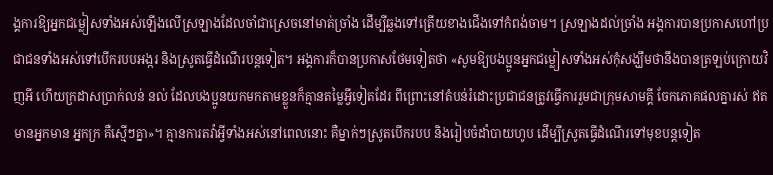ង្គការឱ្យអ្នកជម្លៀសទាំងអស់ឡើងលើស្រឡាងដែលចាំជាស្រេចនៅមាត់ច្រាំង ដើម្បីឆ្លងទៅត្រើយខាងជើងទៅកំពង់ចាម។ ស្រឡាងដល់ច្រាំង អង្គការបានប្រកាសហៅប្រជាជនទាំងអស់ទៅបើករបបអង្ករ និងស្រូតធ្វើដំណើរបន្តទៀត។ អង្គការក៏បានប្រកាសថែមទៀតថា «សូមឱ្យបងប្អូនអ្នកជម្លៀសទាំងអស់កុំសង្ឃឹមថានឹងបានត្រឡប់ក្រោយវិញអី ហើយក្រដាសប្រាក់លន់ នល់ ដែលបងប្អូនយកមកតាមខ្លួនក៏គ្មានតម្លៃអ្វីទៀតដែរ ពីព្រោះនៅតំបន់រំដោះប្រជាជនត្រូវធ្វើការរួមជាក្រុមសាមគ្គី ចែកភោគផលគ្នារស់ ឥតមានអ្នកមាន អ្នកក្រ គឺស្មើៗគ្នា»។ គ្មានការតវ៉ាអ្វីទាំងអស់នៅពេលនោះ គឺម្នាក់ៗស្រូតបើករបប និងរៀបចំដាំបាយហូប ដើម្បីស្រូតធ្វើដំណើរទៅមុខបន្តទៀត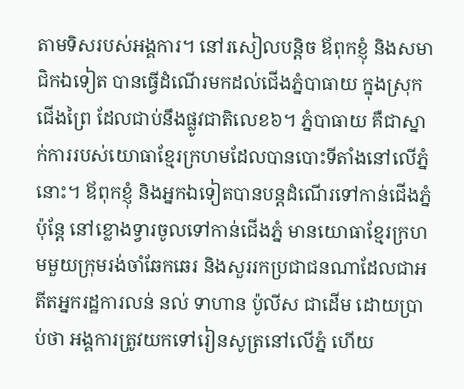តាមទិសរបស់អង្គការ។ នៅរសៀលបន្តិច ឪពុកខ្ញុំ និងសមាជិកឯទៀត បានធ្វើដំណើរមកដល់ជើងភ្នំបាធាយ ក្នុងស្រុកជើងព្រៃ ដែលជាប់នឹងផ្លូវជាតិលេខ៦។ ភ្នំបាធាយ គឺជាស្នាក់ការរបស់យោធាខ្មែរក្រហមដែលបានបោះទីតាំងនៅលើភ្នំនោះ។ ឪពុកខ្ញុំ និងអ្នកឯទៀតបានបន្តដំណើរទៅកាន់ជើងភ្នំ ប៉ុន្តែ នៅខ្លោងទ្វារចូលទៅកាន់ជើងភ្នំ មានយោធាខ្មែរក្រហមមួយក្រុមរង់ចាំឆែកឆេរ និងសួររកប្រជាជនណាដែលជាអតីតអ្នករដ្ឋការលន់ នល់ ទាហាន ប៉ូលីស ជាដើម ដោយប្រាប់ថា អង្គការត្រូវយកទៅរៀនសូត្រនៅលើភ្នំ ហើយ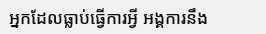អ្នកដែលធ្លាប់ធ្វើការអ្វី អង្គការនឹង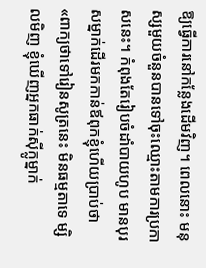ឱ្យធ្វើការនៅកន្លែងដើមវិញ។ ពេលនោះ មនុស្សមួយចំនួនបានទៅចុះឈ្មោះតាមការប្រកាសនេះ។ កំពុងតែរៀបចំដាំបាយហូប មានបុរសម្នាក់ដើរមកកាន់ឪពុកខ្ញុំហើយប្រាប់ថា «ពាក្យថាទៅរៀនសូត្រនេះ មិនធម្មតាទេ ម្សិលមិញ ខ្ញុំឃើញអ្នកធាក់ស៊ីក្លូម្នាក់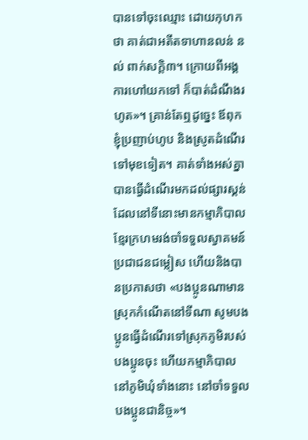បានទៅចុះឈ្មោះ ដោយកុហកថា គាត់ជាអតីតទាហានលន់ នល់ ពាក់សក្តិ៣។ ក្រោយពីអង្គការហៅយកទៅ ក៏បាត់ដំណឹងរហូត»។ គ្រាន់តែឮដូច្នេះ ឪពុកខ្ញុំប្រញាប់ហូប និងស្រូតដំណើរទៅមុខទៀត។ គាត់ទាំងអស់គ្នា បានធ្វើដំណើរមកដល់ផ្សារស្គន់ ដែលនៅទីនោះមានកម្មាភិបាលខ្មែរក្រហមរង់ចាំទទួលស្វាគមន៍ប្រជាជនជម្លៀស ហើយនិងបានប្រកាសថា «បងប្អូនណាមានស្រុកកំណើតនៅទីណា សូមបងប្អូនធ្វើដំណើរទៅស្រុកភូមិរបស់បងប្អូនចុះ ហើយកម្មាភិបាលនៅភូមិឃុំទាំងនោះ នៅចាំទទួលបងប្អូនជានិច្ច»។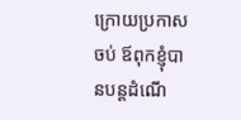ក្រោយប្រកាសចប់ ឪពុកខ្ញុំបានបន្តដំណើ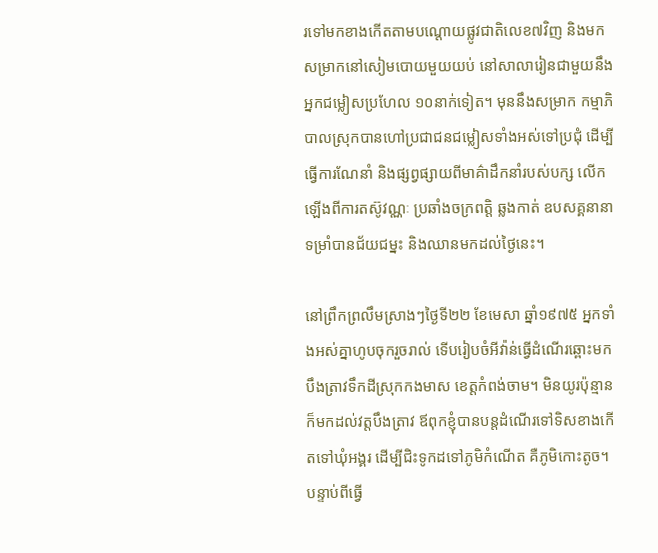រទៅមកខាងកើតតាមបណ្តោយផ្លូវជាតិលេខ៧វិញ និងមកសម្រាកនៅសៀមបោយមួយយប់ នៅសាលារៀនជាមួយនឹងអ្នកជម្លៀសប្រហែល ១០នាក់ទៀត។ មុននឹងសម្រាក កម្មាភិបាលស្រុកបានហៅប្រជាជនជម្លៀសទាំងអស់ទៅប្រជុំ ដើម្បីធ្វើការណែនាំ និងផ្សព្វផ្សាយពីមាគ៌ាដឹកនាំរបស់បក្ស លើកឡើងពីការតស៊ូវណ្ណៈ ប្រឆាំងចក្រពត្តិ ឆ្លងកាត់ ឧបសគ្គនានា ទម្រាំបានជ័យជម្នះ និងឈានមកដល់ថ្ងៃនេះ។

នៅព្រឹកព្រលឹមស្រាងៗថ្ងៃទី២២ ខែមេសា ឆ្នាំ១៩៧៥ អ្នកទាំងអស់គ្នាហូបចុករួចរាល់ ទើបរៀបចំអីវ៉ាន់ធ្វើដំណើរឆ្ពោះមកបឹងត្រាវទឹកដីស្រុកកងមាស ខេត្តកំពង់ចាម។ មិនយូរប៉ុន្មានក៏មកដល់វត្តបឹងត្រាវ ឪពុកខ្ញុំបានបន្តដំណើរទៅទិសខាងកើតទៅឃុំអង្គរ ដើម្បីជិះទូកដទៅភូមិកំណើត គឺភូមិកោះតូច។ បន្ទាប់ពីធ្វើ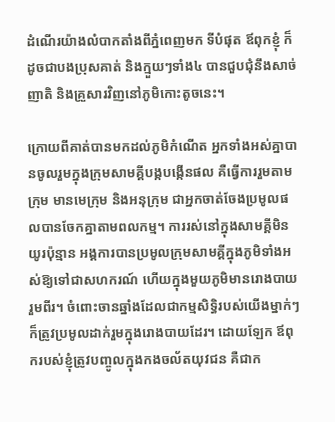ដំណើរយ៉ាងលំបាកតាំងពីភ្នំពេញមក ទីបំផុត ឪពុកខ្ញុំ ក៏ដូចជាបងប្រុសគាត់ និងក្មួយៗទាំង៤ បានជួបជុំនឹងសាច់ញាតិ និងគ្រួសារវិញនៅភូមិកោះតូចនេះ។

ក្រោយពីគាត់បានមកដល់ភូមិកំណើត អ្នកទាំងអស់គ្នាបានចូលរួមក្នុងក្រុមសាមគ្គីបង្កបង្កើនផល គឺធ្វើការរួមតាមក្រុម មានមេក្រុម និងអនុក្រុម ជាអ្នកចាត់ចែងប្រមូលផលបានចែកគ្នាតាមពលកម្ម។ ការរស់នៅក្នុងសាមគ្គីមិនយូរប៉ុន្មាន អង្គការបានប្រមូលក្រុមសាមគ្គីក្នុងភូមិទាំងអស់ឱ្យទៅជាសហករណ៍ ហើយក្នុងមួយភូមិមានរោងបាយរួមពីរ។ ចំពោះចានឆ្នាំងដែលជាកម្មសិទ្ធិរបស់យើងម្នាក់ៗក៏ត្រូវប្រមូលដាក់រួមក្នុងរោងបាយដែរ។ ដោយឡែក ឪពុករបស់ខ្ញុំត្រូវបញ្ចូលក្នុងកងចល័តយុវជន គឺជាក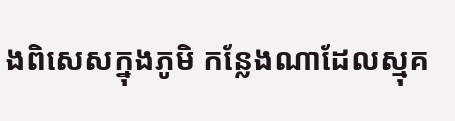ងពិសេសក្នុងភូមិ កន្លែងណាដែលស្មុគ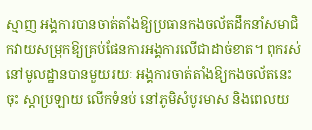ស្មាញ អង្គការបានចាត់តាំងឱ្យប្រធានកងចល័តដឹកនាំសមាជិកវាយសម្រុកឱ្យគ្រប់ផែនការអង្គការលើជាដាច់ខាត។ ពុករស់នៅមូលដ្ឋានបានមួយរយៈ អង្គការចាត់តាំងឱ្យកងចល័តនេះចុះ ស្តាប្រឡាយ លើកទំនប់ នៅភូមិសំបូរមាស និងពេលយ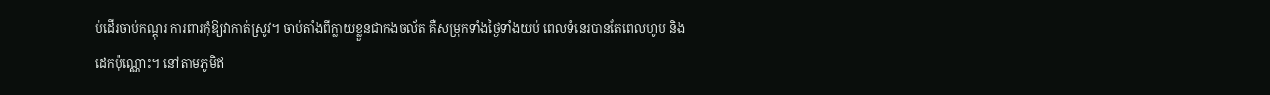ប់ដើរចាប់កណ្តុរ ការពារកុំឱ្យវាកាត់ស្រូវ។ ចាប់តាំងពីក្លាយខ្លួនជាកងចល័ត គឺសម្រុកទាំងថ្ងៃទាំងយប់ ពេលទំនេរបានតែពេលហូប និងដេកប៉ុណ្ណោះ។ នៅតាមភូមិឥ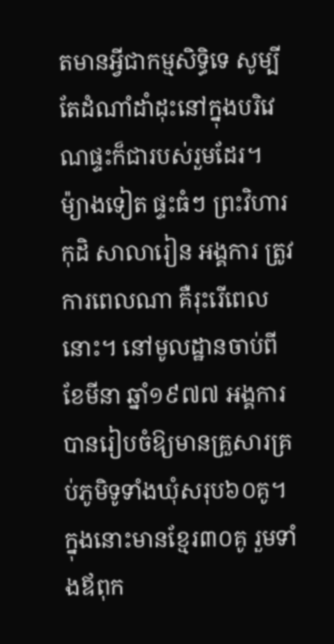តមានអ្វីជាកម្មសិទ្ធិទេ សូម្បីតែដំណាំដាំដុះនៅក្នុងបរិវេណផ្ទះក៏ជារបស់រួមដែរ។ ម៉្យាងទៀត ផ្ទះធំៗ ព្រះវិហារ កុដិ សាលារៀន អង្គការ ត្រូវការពេលណា គឺរុះរើពេលនោះ។ នៅមូលដ្ឋានចាប់ពីខែមីនា ឆ្នាំ១៩៧៧ អង្គការបានរៀបចំឱ្យមានគ្រួសារគ្រប់ភូមិទូទាំងឃុំសរុប៦០គូ។ ក្នុងនោះមានខ្មែរ៣០គូ រួមទាំងឪពុក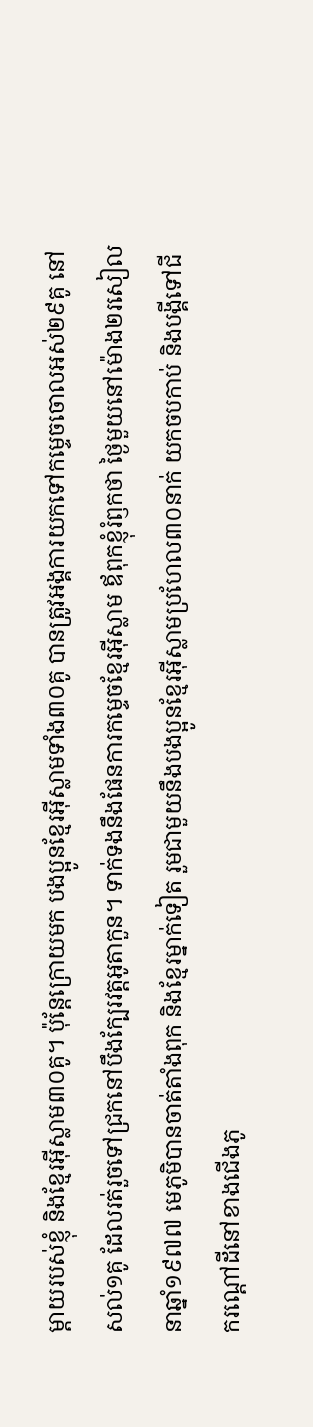ម្តាយរបស់ខ្ញុំ និងខ្មែរអ៊ីស្លាម៣០គូ។ ប៉ុន្តែក្រោយមក បងប្អូនខ្មែរអ៊ីស្លាមទាំង៣០គូ បានត្រូវអង្គការយកទៅកម្ទេចចោលអស់២៩គូ នៅសល់១គូ ដែលរត់រួចទៅជ្រកនៅបឹងក្បែរវត្តអូតាកួន។ ទាក់ទងនឹងផែនការកម្ទេចខ្មែរអ៊ីស្លាម ឪពុកខ្ញុំរំឭកថា ថ្ងៃមួយនៅម៉ោង២រសៀលនាឆ្នាំ១៩៧៧ មេភូមិបានចាត់តាំងពុក និងខ្មែរម្នាក់ទៀត រួមជាមួយនឹងបងប្អូនខ្មែរអ៊ីស្លាមប្រហែល៣០នាក់ យកចបកាប់ និងបង្គីទៅជីករណ្តៅដីនៅខាងជើងភូ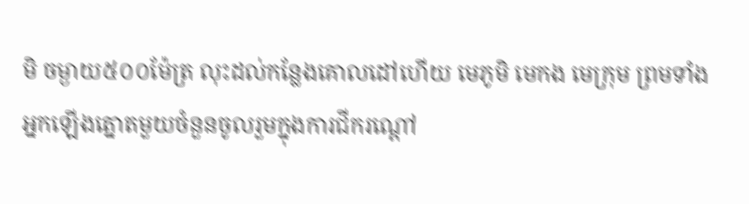មិ ចម្ងាយ៥០០ម៉ែត្រ លុះដល់កន្លែងគោលដៅហើយ មេភូមិ មេកង មេក្រុម ព្រមទាំងអ្នកឡើងត្នោតមួយចំនួនចូលរួមក្នុងការជីករណ្តៅ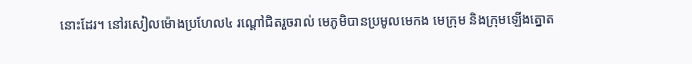នោះដែរ។ នៅរសៀលម៉ោងប្រហែល៤ រណ្តៅជិតរួចរាល់ មេភូមិបានប្រមូលមេកង មេក្រុម និងក្រុមឡើងត្នោត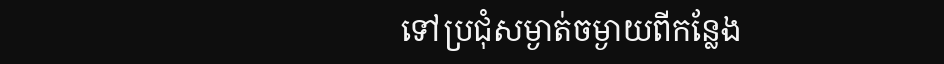ទៅប្រជុំសម្ងាត់ចម្ងាយពីកន្លែង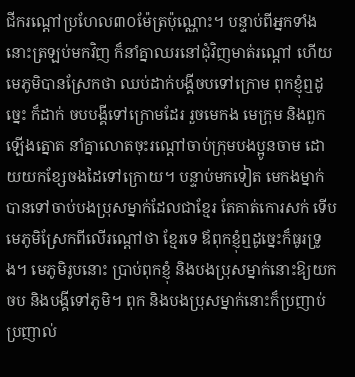ជីករណ្តៅប្រហែល៣០ម៉ែត្រប៉ុណ្ណោះ។ បន្ទាប់ពីអ្នកទាំងនោះត្រឡប់មកវិញ ក៏នាំគ្នាឈរនៅជុំវិញមាត់រណ្តៅ ហើយមេភូមិបានស្រែកថា ឈប់ដាក់បង្គីចបទៅក្រោម ពុកខ្ញុំឮដូច្នេះ ក៏ដាក់ ចបបង្គីទៅក្រោមដែរ រួចមេកង មេក្រុម និងពួកឡើងត្នោត នាំគ្នាលោតចុះរណ្តៅចាប់ក្រុមបងប្អូនចាម ដោយយកខ្សែចងដៃទៅក្រោយ។ បន្ទាប់មកទៀត មេកងម្នាក់បានទៅចាប់បងប្រុសម្នាក់ដែលជាខ្មែរ តែគាត់កោរសក់ ទើបមេភូមិស្រែកពីលើរណ្តៅថា ខ្មែរទេ ឪពុកខ្ញុំឮដូច្នេះក៏ធូរទ្រូង។ មេភូមិរូបនោះ ប្រាប់ពុកខ្ញុំ និងបងប្រុសម្នាក់នោះឱ្យយកចប និងបង្គីទៅភូមិ។ ពុក និងបងប្រុសម្នាក់នោះក៏ប្រញាប់ប្រញាល់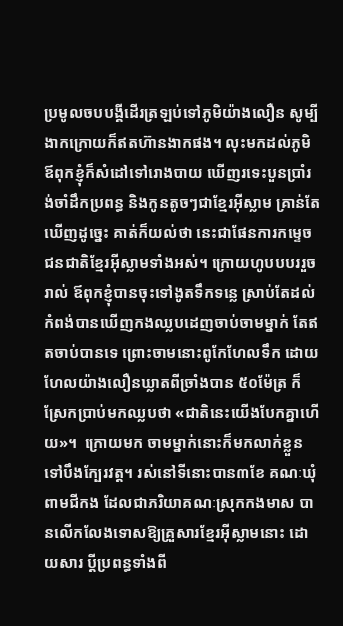ប្រមូលចបបង្គីដើរត្រឡប់ទៅភូមិយ៉ាងលឿន សូម្បីងាកក្រោយក៏ឥតហ៊ានងាកផង។ លុះមកដល់ភូមិ ឪពុកខ្ញុំក៏សំដៅទៅរោងបាយ ឃើញរទេះបួនប្រាំរង់ចាំដឹកប្រពន្ធ និងកូនតូចៗជាខ្មែរអ៊ីស្លាម គ្រាន់តែឃើញដូច្នេះ គាត់ក៏យល់ថា នេះជាផែនការកម្ទេចជនជាតិខ្មែរអ៊ីស្លាមទាំងអស់។ ក្រោយហូបបបររួចរាល់ ឪពុកខ្ញុំបានចុះទៅងូតទឹកទន្លេ ស្រាប់តែដល់កំពង់បានឃើញកងឈ្លបដេញចាប់ចាមម្នាក់ តែឥតចាប់បានទេ ព្រោះចាមនោះពូកែហែលទឹក ដោយហែលយ៉ាងលឿនឃ្លាតពីច្រាំងបាន ៥០ម៉ែត្រ ក៏ស្រែកប្រាប់មកឈ្លបថា «ជាតិនេះយើងបែកគ្នាហើយ»។  ក្រោយមក ចាមម្នាក់នោះក៏មកលាក់ខ្លួនទៅបឹងក្បែរវត្ត។ រស់នៅទីនោះបាន៣ខែ គណៈឃុំពាមជីកង ដែលជាភរិយាគណៈស្រុកកងមាស បានលើកលែងទោសឱ្យគ្រួសារខ្មែរអ៊ីស្លាមនោះ ដោយសារ ប្តីប្រពន្ធទាំងពី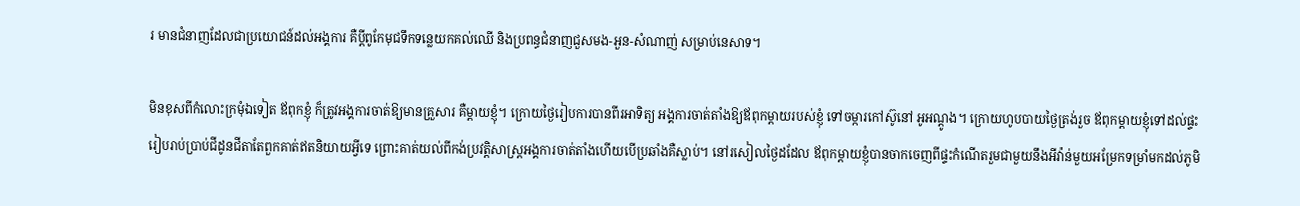រ មានជំនាញដែលជាប្រយោជន៍ដល់អង្គការ គឺប្តីពូកែមុជទឹកទន្លេយកគល់ឈើ និងប្រពន្ធជំនាញជួសមង-អួន-សំណាញ់ សម្រាប់នេសាទ។

មិនខុសពីកំលោះក្រមុំឯទៀត ឪពុកខ្ញុំ ក៏ត្រូវអង្គការចាត់ឱ្យមានគ្រួសារ គឺម្តាយខ្ញុំ។ ក្រោយថ្ងៃរៀបការបានពីរអាទិត្យ អង្គការចាត់តាំងឱ្យឪពុកម្តាយរបស់ខ្ញុំ ទៅចម្ការកៅស៊ូនៅ អូអណ្តូង។ ក្រោយហូបបាយថ្ងៃត្រង់រួច ឪពុកម្តាយខ្ញុំទៅដល់ផ្ទះរៀបរាប់ប្រាប់ជីដូនជីតាតែពួកគាត់ឥតនិយាយអ្វីទេ ព្រោះគាត់យល់ពីកង់ប្រវត្តិសាស្ត្រអង្គការចាត់តាំងហើយបើប្រឆាំងគឺស្លាប់។ នៅរសៀលថ្ងៃដដែល ឪពុកម្តាយខ្ញុំបានចាកចេញពីផ្ទះកំណើតរួមជាមួយនឹងអីវ៉ាន់មួយអម្រែកទម្រាំមកដល់ភូមិ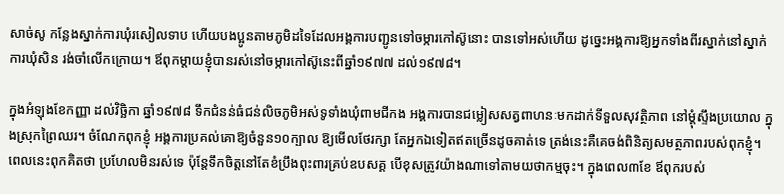សាច់សូ កន្លែងស្នាក់ការឃុំរសៀលទាប ហើយបងប្អូនតាមភូមិដទៃដែលអង្គការបញ្ជូនទៅចម្ការកៅស៊ូនោះ បានទៅអស់ហើយ ដូច្នេះអង្គការឱ្យអ្នកទាំងពីរស្នាក់នៅស្នាក់ការឃុំសិន រង់ចាំលើកក្រោយ។ ឪពុកម្តាយខ្ញុំបានរស់នៅចម្ការកៅស៊ូនេះពីឆ្នាំ១៩៧៧ ដល់១៩៧៨។

ក្នុងអំឡុងខែកញ្ញា ដល់វិច្ឆិកា ឆ្នាំ១៩៧៨ ទឹកជំនន់ធំជន់លិចភូមិអស់ទូទាំងឃុំពាមជីកង អង្គការបានជម្លៀសសត្វពាហនៈមកដាក់ទីទួលសុវត្ថិភាព នៅម្តុំស្ទឹងប្រយោល ក្នុងស្រុកព្រៃឈរ។ ចំណែកពុកខ្ញុំ អង្គការប្រគល់គោឱ្យចំនួន១០ក្បាល ឱ្យមើលថែរក្សា តែអ្នកឯទៀតឥតច្រើនដូចគាត់ទេ ត្រង់នេះគឺគេចង់ពិនិត្យសមត្ថភាពរបស់ពុកខ្ញុំ។ ពេលនេះពុកគិតថា ប្រហែលមិនរស់ទេ ប៉ុន្តែទឹកចិត្តនៅតែខំប្រឹងពុះពារគ្រប់ឧបសគ្គ បើខុសត្រូវយ៉ាងណាទៅតាមយថាកម្មចុះ។ ក្នុងពេល៣ខែ ឪពុករបស់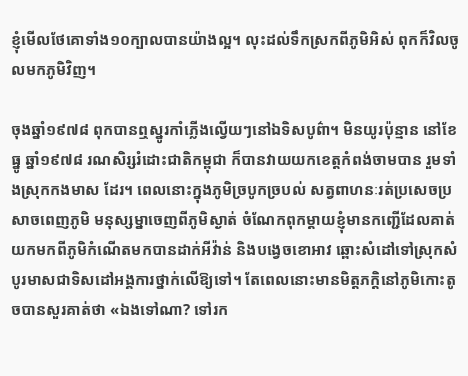ខ្ញុំមើលថែគោទាំង១០ក្បាលបានយ៉ាងល្អ។ លុះដល់ទឹកស្រកពីភូមិអិស់ ពុកក៏វិលចូលមកភូមិវិញ។

ចុងឆ្នាំ១៩៧៨ ពុកបានឮស្នូរកាំភ្លើងល្វើយៗនៅឯទិសបូព៌ា។ មិនយូរប៉ុន្មាន នៅខែធ្នូ ឆ្នាំ១៩៧៨ រណសិរ្សរំដោះជាតិកម្ពុជា ក៏បានវាយយកខេត្តកំពង់ចាមបាន រួមទាំងស្រុកកងមាស ដែរ។ ពេលនោះក្នុងភូមិច្របូកច្របល់ សត្វពាហនៈរត់ប្រសេចប្រសាចពេញភូមិ មនុស្សម្នាចេញពីភូមិស្ងាត់ ចំណែកពុកម្តាយខ្ញុំមានកញ្ជើដែលគាត់យកមកពីភូមិកំណើតមកបានដាក់អីវ៉ាន់ និងបង្វេចខោអាវ ឆ្ពោះសំដៅទៅស្រុកសំបូរមាសជាទិសដៅអង្គការថ្នាក់លើឱ្យទៅ។ តែពេលនោះមានមិត្តភក្តិនៅភូមិកោះតូចបានសួរគាត់ថា «ឯងទៅណា? ទៅរក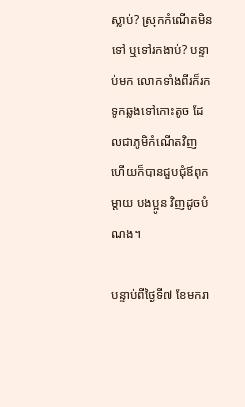ស្លាប់? ស្រុកកំណើតមិនទៅ ឬទៅរកងាប់? បន្ទាប់មក លោកទាំងពីរក៏រកទូកឆ្លងទៅកោះតូច ដែលជាភូមិកំណើតវិញ ហើយក៏បានជួបជុំឪពុកម្តាយ បងប្អូន វិញដូចបំណង។

បន្ទាប់ពីថ្ងៃទី៧ ខែមករា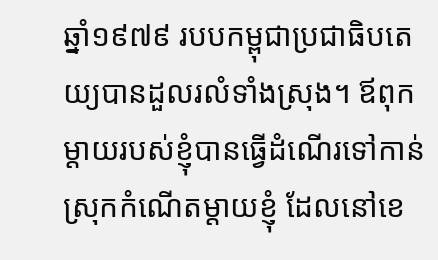ឆ្នាំ១៩៧៩ របបកម្ពុជាប្រជាធិបតេយ្យបានដួលរលំទាំងស្រុង។ ឪពុកម្តាយរបស់ខ្ញុំបានធ្វើដំណើរទៅកាន់ស្រុកកំណើតម្តាយខ្ញុំ ដែលនៅខេ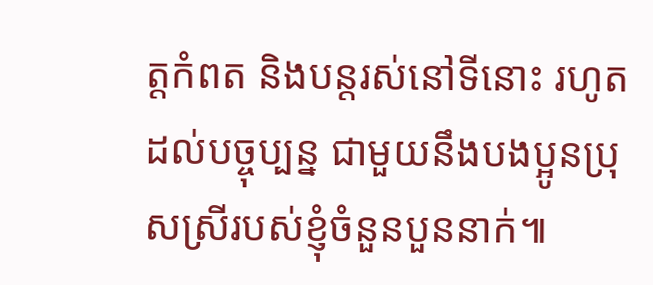ត្តកំពត និងបន្តរស់នៅទីនោះ រហូតដល់បច្ចុប្បន្ន ជាមួយនឹងបងប្អូនប្រុសស្រីរបស់ខ្ញុំចំនួនបួននាក់៕